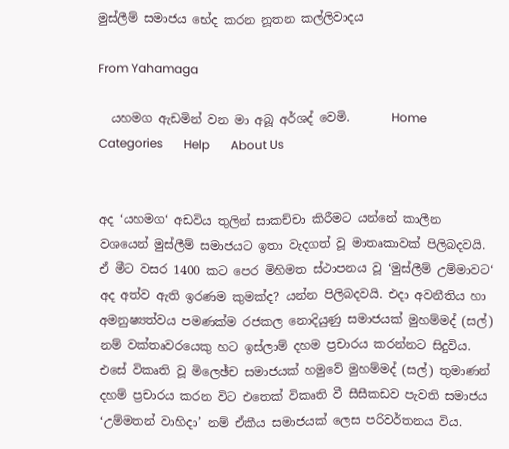මුස්ලීම් සමාජය භේද කරන නූතන කල්ලිවාදය

From Yahamaga

  යහමග ඇඩමින් වන මා අබූ අර්ශද් වෙමි.       Home       Categories       Help       About Us


අද ‘යහමග‘ අඩවිය තුලින් සාකච්චා කිරීමට යන්නේ කාලීන වශයෙන් මුස්ලීම් සමාජයට ඉතා වැදගත් වූ මාතෘකාවක් පිලිබදවයි. ඒ මීට වසර 1400 කට පෙර මිහිමත ස්ථාපනය වූ ‘මුස්ලීම් උම්මාවට‘ අද අත්ව ඇති ඉරණම කුමක්ද? යන්න පිලිබදවයි. එදා අවනීතිය හා අමනුෂ්‍යත්වය පමණක්ම රජකල නොදියුණු සමාජයක් මුහම්මද් (සල්) නම් වක්තෘවරයෙකු හට ඉස්ලාම් දහම ප්‍රචාරය කරන්නට සිදුවිය. එසේ විකෘති වූ මිලෙඡ්ච සමාජයක් හමුවේ මුහම්මද් (සල්) තුමාණන් දහම් ප්‍රචාරය කරන විට එතෙක් විකෘති වී සීසීකඩව පැවති සමාජය ‘උම්මතන් වාහිදා’ නම් ඒකීය සමාජයක් ලෙස පරිවර්තනය විය.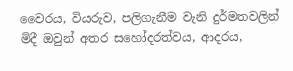වෛරය, වියරුව, පලිගැනීම වැනි දුර්මතවලින් මිදී ඔවුන් අතර සහෝදරත්වය, ආදරය,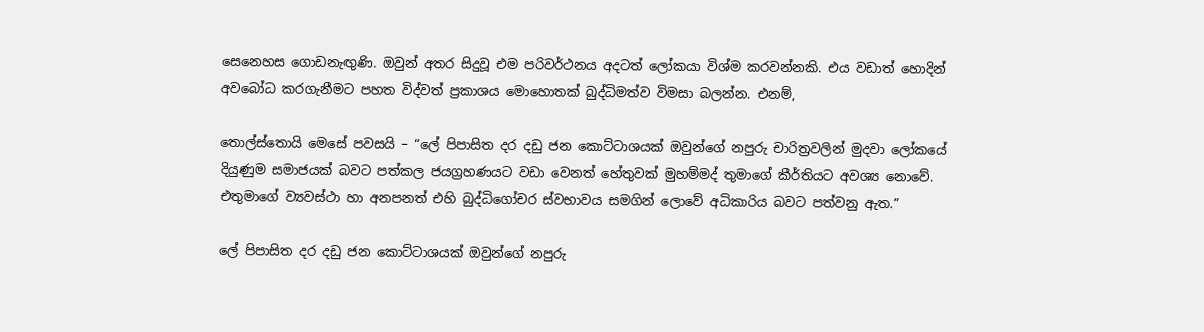සෙනෙහස ගොඩනැඟුණි. ඔවුන් අතර සිදුවූ එම පරිවර්ථනය අදටත් ලෝකයා විශ්ම කරවන්නකි. එය වඩාත් හොදින් අවබෝධ කරගැනීමට පහත විද්වත් ප්‍රකාශය මොහොතක් බුද්ධිමත්ව විමසා බලන්න. එනම්,

තොල්ස්තොයි මෙසේ පවසයි – “ලේ පිපාසිත දර දඩු ජන කොට්ටාශයක් ඔවුන්ගේ නපුරු චාරිත්‍රවලින් මුදවා ලෝකයේ දියුණුම සමාජයක් බවට පත්කල ජයග්‍රහණයට වඩා වෙනත් හේතුවක් මුහම්මද් තුමාගේ කීර්තියට අවශ්‍ය නොවේ. එතුමාගේ ව්‍යවස්ථා හා අනපනත් එහි බුද්ධිගෝචර ස්වභාවය සමගින් ලොවේ අධිකාරිය බවට පත්වනු ඇත.”

ලේ පිපාසිත දර දඩු ජන කොට්ටාශයක් ඔවුන්ගේ නපුරු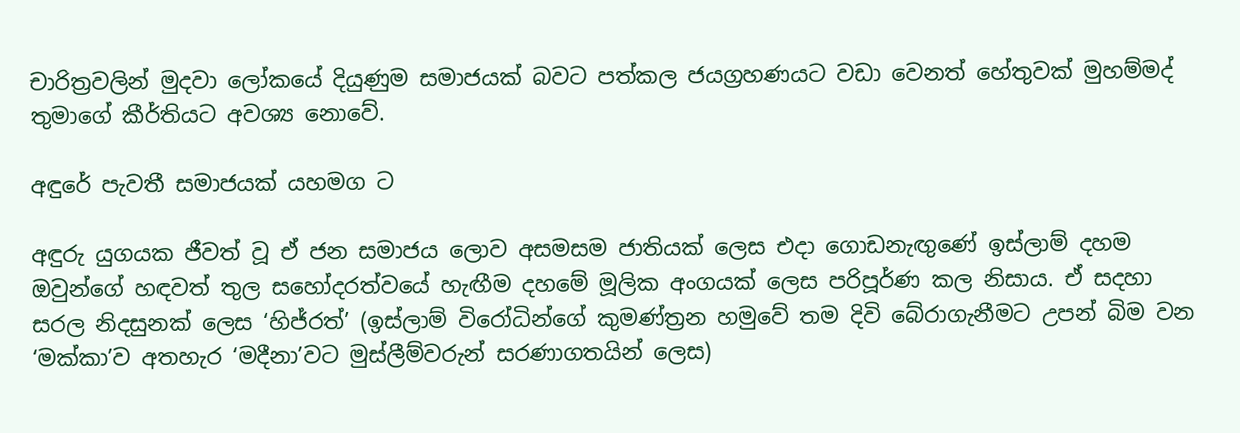චාරිත්‍රවලින් මුදවා ලෝකයේ දියුණුම සමාජයක් බවට පත්කල ජයග්‍රහණයට වඩා වෙනත් හේතුවක් මුහම්මද් තුමාගේ කීර්තියට අවශ්‍ය නොවේ.

අඳුරේ පැවතී සමාජයක් යහමග ට

අඳුරු යුගයක ජීවත් වූ ඒ ජන සමාජය ලොව අසමසම ජාතියක් ලෙස එදා ගොඩනැඟුණේ ඉස්ලාම් දහම ඔවුන්ගේ හඳවත් තුල සහෝදරත්වයේ හැඟීම දහමේ මූලික අංගයක් ලෙස පරිපූර්ණ කල නිසාය. ඒ සදහා සරල නිදසුනක් ලෙස ‘හිජ්රත්’ (ඉස්ලාම් විරෝධින්ගේ කුමණ්ත්‍රන හමුවේ තම දිවි බේරාගැනීමට උපන් බිම වන ‘මක්කා’ව අතහැර ‘මදීනා’වට මුස්ලීම්වරුන් සරණාගතයින් ලෙස)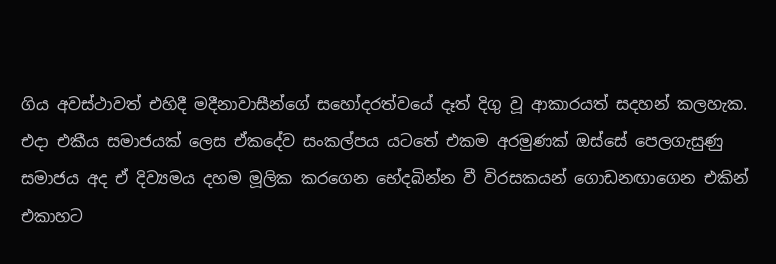ගිය අවස්ථාවත් එහිදී මදීනාවාසීන්ගේ සහෝදරත්වයේ දෑත් දිගු වූ ආකාරයත් සදහන් කලහැක. එදා එකීය සමාජයක් ලෙස ඒකදේව සංකල්පය යටතේ එකම අරමුණක් ඔස්සේ පෙලගැසුණු සමාජය අද ඒ දිව්‍යමය දහම මූලික කරගෙන භේදබින්න වී විරසකයන් ගොඩනඟාගෙන එකින් එකාහට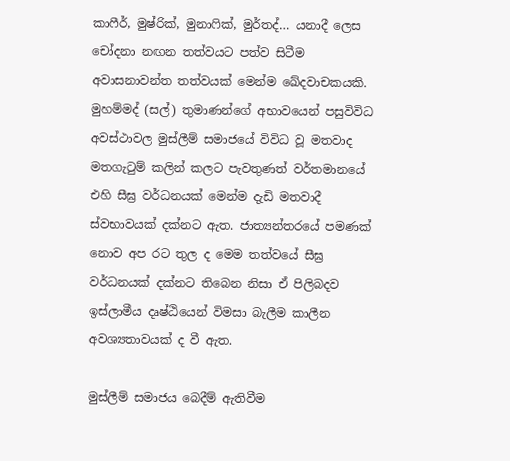කාෆීර්, මුෂ්රික්, මුනාෆික්, මුර්තද්… යනාදී ලෙස චෝදනා නඟන තත්වයට‍ පත්ව සිටීම අවාසනාවන්ත තත්වයක් මෙන්ම ඛේදවාචකයකි. මුහම්මද් (සල්) තුමාණන්ගේ අභාවයෙන් පසුවිවිධ අවස්ථාවල මුස්ලීම් සමාජයේ විවිධ වූ මතවාද මතගැටුම් කලින් කලට පැවතුණත් වර්තමානයේ එහි සීඝ්‍ර වර්ධනයක් මෙන්ම දැඩි මතවාදී ස්වභාවයක් දක්නට ඇත. ජාත්‍යන්තරයේ පමණක් නොව අප රට තුල ද මෙම තත්වයේ සීඝ්‍ර වර්ධනයක් දක්නට තිබෙන නිසා ඒ පිලිබදව ඉස්ලාමීය දෘෂ්ඨියෙන් විමසා බැලීම කාලීන අවශ්‍යතාවයක් ද වී ඇත.

මුස්ලීම් සමාජය බෙදීම් ඇතිවීම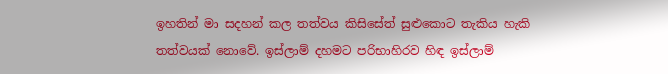ඉහතින් මා සදහන් කල තත්වය කිසිසේත් සුළුකොට තැකිය හැකි තත්වයක් නොවේ. ඉස්ලාම් දහමට පරිභාහිරව හිඳ ඉස්ලාම්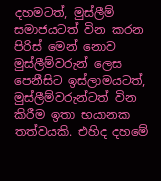දහමටත්, මුස්ලීම් සමාජයටත් වින කරන පිරිස් මෙන් නොව මුස්ලීම්වරුන් ලෙස පෙනීසිට ඉස්ලාමයටත්, මුස්ලීම්වරුන්ටත් වින කිරීම ඉතා භයානක තත්වයකි. එහිද දහමේ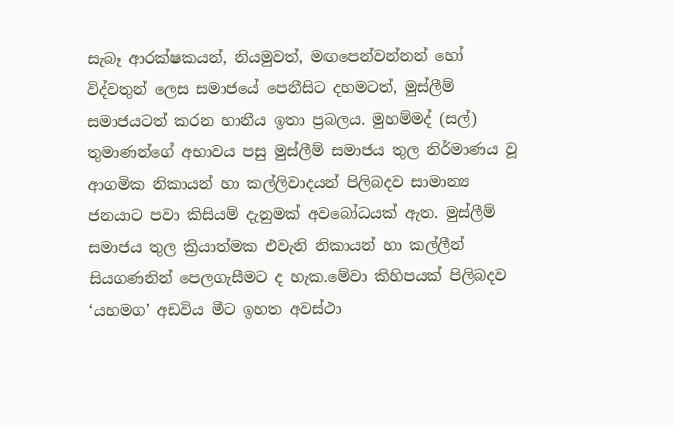සැබෑ ආරක්ෂකයන්, නියමුවත්, මඟපෙන්වන්නන් හෝ විද්වතුන් ලෙස සමාජයේ පෙනීසිට දහමටත්, මුස්ලීම් සමාජයටත් කරන හානීය ඉතා ප්‍රබලය. මුහම්මද් (සල්) තුමාණන්ගේ අභාවය පසු මුස්ලීම් සමාජය තුල නිර්මාණය වූ ආගමික නිකායන් හා කල්ලිවාදයන් පිලිබදව සාමාන්‍ය ජනයාට පවා කිසියම් දැනුමක් අවබෝධයක් ඇත. මුස්ලීම් සමාජය තුල ක්‍රියාත්මක එවැනි නිකායන් හා කල්ලීන් සියගණනින් පෙලගැසීමට ද හැක.මේවා කිහිපයක් පිලිබදව ‘යහමග’ අඩවිය මීට ඉහත අවස්ථා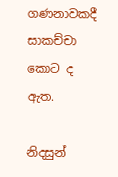ගණනාවකදී සාකච්චා කොට ද ඇත.

නිදසුන්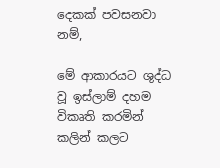දෙකක් පවසනවා නම්,

මේ ආකාරයට ශුද්ධ වූ ඉස්ලාම් දහම විකෘති කරමින් කලින් කලට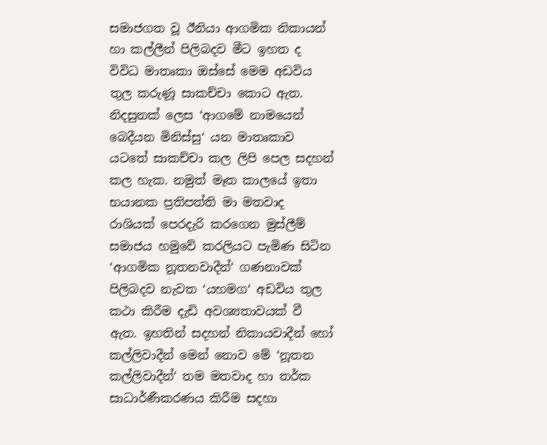සමාජගත වූ ඊනියා ආගමික නිකායන් හා කල්ලීන් පිලිබදව මීට ඉහත ද විවිධ මාතෘකා ඔස්සේ මෙම අඩවිය තුල කරුණූ සාකච්චා කොට ඇත. නිදසුනක් ලෙස ‘ආගමේ නාමයෙන් බෙදීයන මිනිස්සු‘ යන මාතෘකාව යටතේ සාකච්චා කල ලිපි පෙල සදහන් කල හැක. නමුත් මෑත කාලයේ ඉතා භයානක ප්‍රතිපත්ති මා මතවාද රාශියක් පෙරදැරි කරගෙන මුස්ලීම් සමාජය හමුවේ කරලියට පැමිණ සිටින ‘ආගමික නූතනවාදීන්‘ ගණනාවක් පිලිබදව නැවත ‘යහමග‘ අඩවිය තුල කථා කිරීම දැඩි අවශ්‍යතාවයක් වී ඇත. ඉහතින් සදහන් නිකායවාදීන් හෝ කල්ලිවාදීන් මෙන් නොව මේ ‘නූතන කල්ලිවාදීන්‘ තම මතවාද හා තර්ක සාධාර්ණීකරණය කිරීම සදහා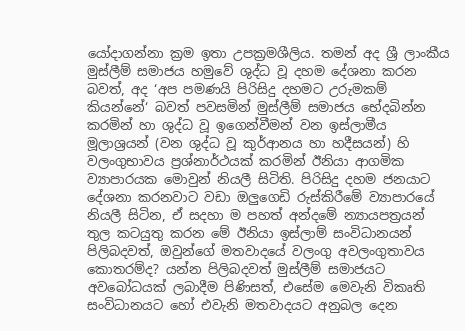යෝදාගන්නා ක්‍රම ඉතා උපක්‍රමශීලිය. තමන් අද ශ්‍රී ලාංකීය මුස්ලීම් සමාජය හමුවේ ශුද්ධ වූ දහම දේශනා කරන බවත්, අද ‘අප පමණයි පිරිසිදු දහමට උරුමකම් කියන්නේ‘ බවත් පවසමින් මුස්ලීම් සමාජය භේදබින්න කරමින් හා ශුද්ධ වූ ඉගෙන්වීමන් වන ඉස්ලාමීය මූලාශ්‍රයන් (වන ශුද්ධ වූ කුර්ආනය හා හදීසයන්) හි වලංගුභාවය ප්‍රශ්නාර්ථයක් කරමින් ඊනියා ආගමික ව්‍යාපාරයක මොවුන් නියලී සිටිති. පිරිසිදු දහම ජනයාට දේශනා කරනවාට වඩා ඔලුගෙඩි රුස්කිරීමේ ව්‍යාපාරයේ නියලී සිටින, ඒ සදහා ම පහත් අන්දමේ න්‍යායපත්‍රයන් තුල කටයුතු කරන මේ ඊනියා ඉස්ලාම් සංවිධානයන් පිලිබදවත්, ඔවුන්ගේ මතවාදයේ වලංගු අවලංගුතාවය කොතරම්ද? යන්න පිලිබදවත් මුස්ලීම් සමාජයට අවබෝධයක් ලබාදීම පිණිසත්, එසේම මෙවැනි විකෘති සංවිධානයට හෝ එවැනි මතවාදයට අනුබල දෙන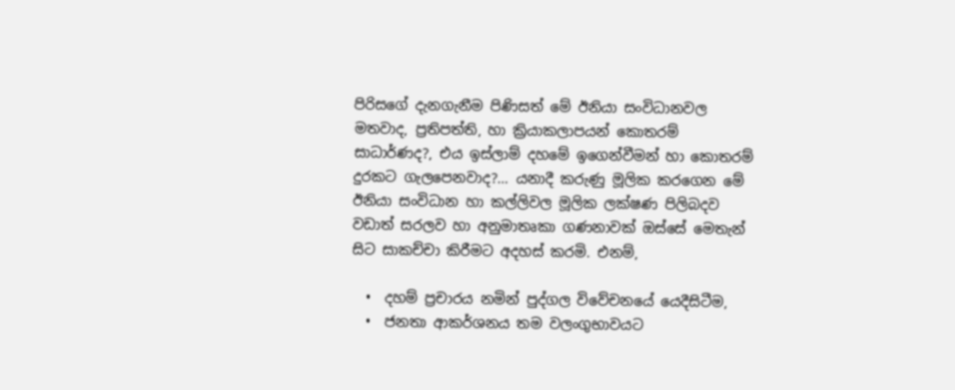පිරිසගේ දැනගැනීම පිණිසත් මේ ඊනියා සංවිධානවල මතවාද, ප්‍රතිපත්ති, හා ක්‍රියාකලාපයන් කොතරම් සාධාර්ණද?, එය ඉස්ලාම් දහමේ ඉගෙන්වීමන් හා කොතරම් දුරකට ගැලපෙනවාද?… යනාදී කරුණු මූලික කරගෙන මේ ඊනියා සංවිධාන හා කල්ලිවල මූලික ලක්ෂණ පිලිබදව වඩාත් සරලව හා අනුමාතෘකා ගණනාවක් ඔස්සේ මෙතැන් සිට සාකච්චා කිරීමට අදහස් කරමි. එනම්,

  •  දහම් ප්‍රචාරය නමින් පුද්ගල විවේචනයේ යෙදීසිටීම,
  •  ජනතා ආකර්ශනය තම වලංගුභාවයට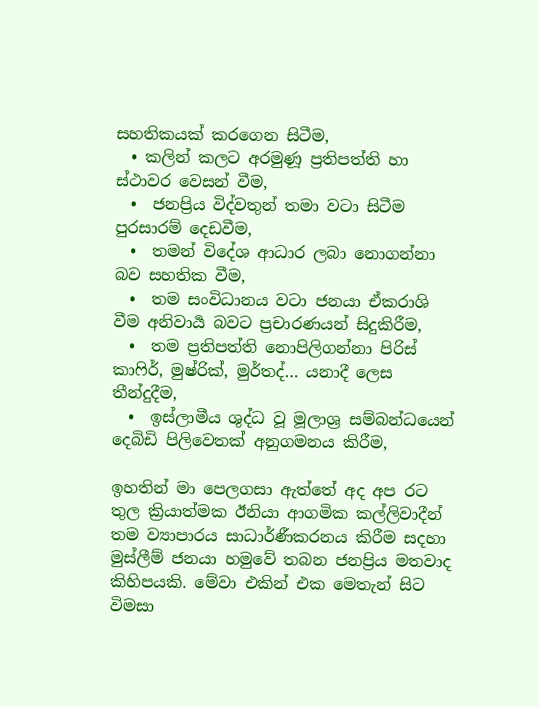සහතිකයක් කරගෙන සිටීම,
  • කලින් කලට අරමුණූ ප්‍රතිපත්ති හා ස්ථාවර වෙසන් වීම,
  •  ජනප්‍රිය විද්වතුන් තමා වටා සිටීම පුරසාරම් දෙඩවීම,
  •  තමන් විදේශ ආධාර ලබා නොගන්නා බව සහතික වීම,
  •  තම සංවිධානය වටා ජනයා ඒකරාශි වීම අනිවාර්‍ය බවට ප්‍රචාරණයන් සිදුකිරීම,
  •  තම ප්‍රතිපත්ති නොපිලිගන්නා පිරිස් කාෆිර්, මුෂ්රික්, මුර්තද්… යනාදී ලෙස තීන්දුදීම,
  •  ඉස්ලාමීය ශුද්ධ වූ මූලාශ්‍ර සම්බන්ධයෙන් දෙබිඩි පිලිවෙතක් අනුගමනය කිරීම,

ඉහතින් මා පෙලගසා ඇත්තේ අද අප රට තුල ක්‍රියාත්මක ඊනියා ආගමික කල්ලිවාදීන් තම ව්‍යාපාරය සාධාර්ණීකරනය කිරීම සදහා මුස්ලීම් ජනයා හමුවේ තබන ජනප්‍රිය මතවාද කිහිපයකි. මේවා එකින් එක මෙතැන් සිට විමසා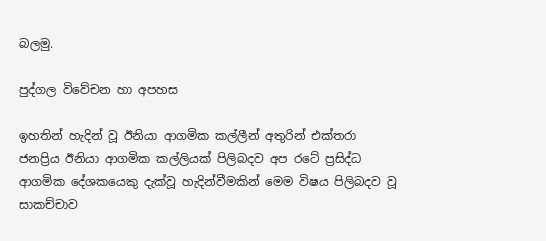බලමු.

පුද්ගල විවේචන හා අපහස

ඉහතින් හැදින් වූ ඊනියා ආගමික කල්ලීන් අතුරින් එක්තරා ජනප්‍රිය ඊනියා ආගමික කල්ලියක් පිලිබදව අප රටේ ප්‍රසිද්ධ ආගමික දේශකයෙකු දැක්වූ හැදින්වීමකින් මෙම විෂය පිලිබදව වූ සාකච්චාව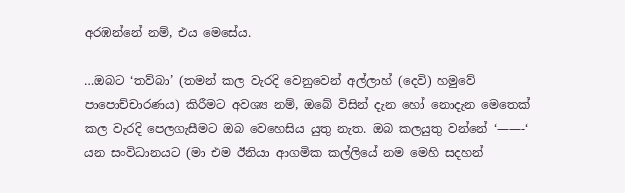අරඹන්නේ නම්, එය මෙසේය.

…ඔබට ‘තව්බා’ (තමන් කල වැරදි වෙනුවෙන් අල්ලාහ් (දෙවි) හමුවේ පාපොච්චාරණය) කිරීමට අවශ්‍ය නම්, ඔබේ විසින් දැන හෝ නොදැන මෙතෙක් කල වැරදි පෙලගැසීමට ඔබ වෙහෙසිය යුතු නැත. ඔබ කලයුතු වන්නේ ‘——-‘ යන සංවිධානයට (මා එම ඊනියා ආගමික කල්ලියේ නම මෙහි සදහන්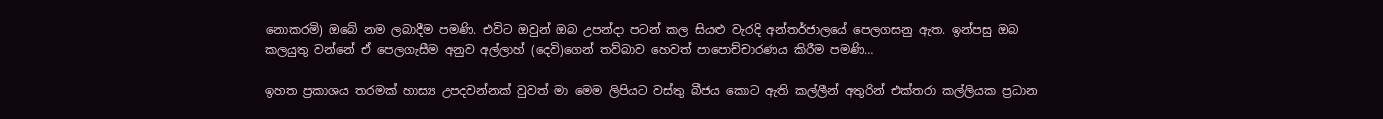නොකරමි) ඔබේ නම ලබාදීම පමණි. එවි‍ට ඔවුන් ඔබ උපන්දා පටන් කල සියළු වැරදි අන්තර්ජාලයේ පෙලගසනු ඇත. ඉන්පසු ඔබ කලයුතු වන්නේ ඒ පෙලගැසීම අනුව අල්ලාහ් (දෙවි)ගෙන් තව්බාව හෙවත් පාපොච්චාරණය කිරීම පමණි…

ඉහත ප්‍රකාශය තරමක් හාස්‍ය උපදවන්නක් වුවත් මා මෙම ලිපියට වස්තු බීජය කොට ඇති කල්ලීන් අතුරින් එක්තරා කල්ලියක ප්‍රධාන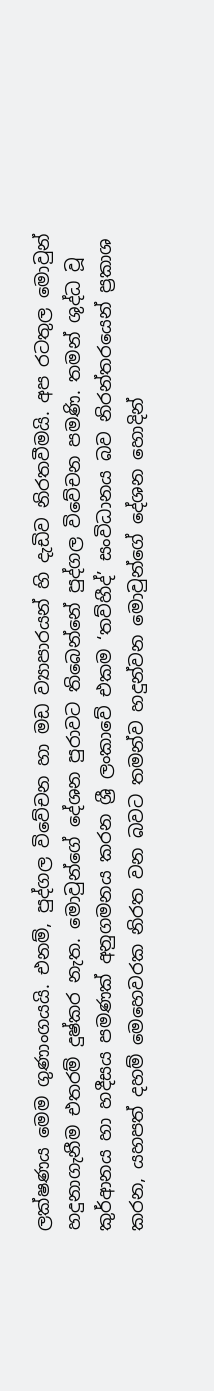ලක්ෂණය මෙම ගුණාංගයයි. එනම්, පුද්ගල විවේචන හා මඩ ව්‍යාපාරයන් හි දැඩිව නිරතවීමයි. අප රටතුල මොවුන් හදුනාගැනීම එතරම් දුෂ්කර නැත. මොවුන්ගේ දේශන පුරාවට තිබෙන්නේ පුද්ගල විවේචන පමණි. තමන් ශුද්ධ වූ කුර්ආනය හා හදීසය පමණක් අනුගමනය කරන ශ්‍රී ලංකාවේ එකම ‘තව්හීද්’ සංවිධානය බව නිරන්තරයෙන් ප්‍රකාශ කරන, යහපත් දහම් මෙහෙවරක නිරත වන බවට තමන්ව හදුන්වන මොවුන්ගේ දේශන හොදින්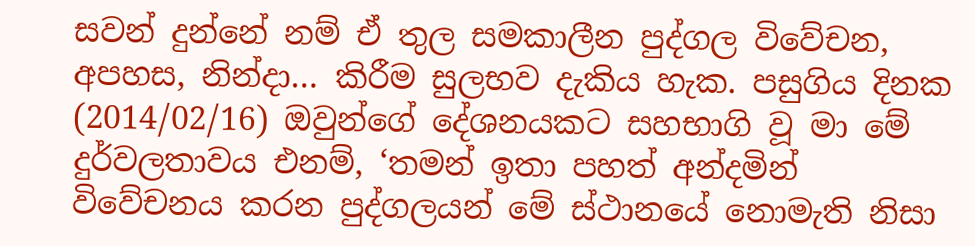සවන් දුන්නේ නම් ඒ තුල සමකාලීන පුද්ගල විවේචන, අපහස, නින්දා… කිරීම සුලභව දැකිය හැක. පසුගිය දිනක (2014/02/16) ඔවුන්ගේ දේශනයකට සහභාගි වූ මා මේ දුර්වලතාවය එනම්, ‘තමන් ඉතා පහත් අන්දමින් විවේචනය කරන පුද්ගලයන් මේ ස්ථානයේ නොමැති නිසා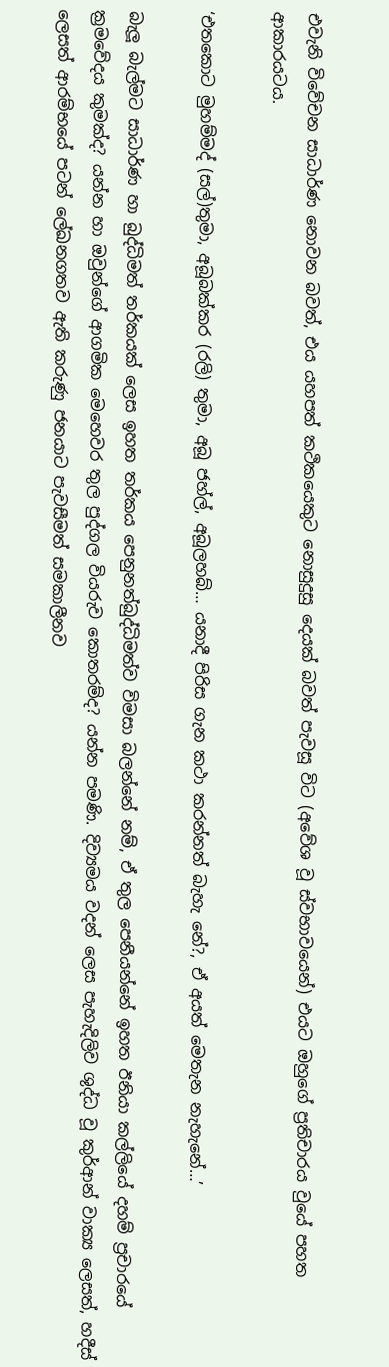එවැනි විවේචන සාධාර්ණ නොවන බවත්, එය යහපත් කථිකයෙකුට නොසුදුසු දෙයක් බවත් පැවසූ විට (අවේශ වූ ස්වභාවයෙන්) එයට ඔහුගේ ප්‍රතිචාරය වුයේ පහත ආකාරයටය.

‘එතකොට මුහම්මද් (සල්)තුමා, අබූබක්කර (රලි) තුමා, අබූ ජහ්ල්, අබූලහබ්… යනාදී පිරිස ගැන කථා කරන්නත් බැහැ නේ?, ඒ අයත් මෙතැන නැහැනේ…’

බැලූ බැල්මට සාධාර්ණ හා බුද්ධිමත් තර්කයක් ලෙස ඉහත තර්කය පෙනුනත්බුද්ධිමත්ව විමසා බලන්නේ නම්, ඒ තුල පෙනීයන්නේ ඉහත ඊනියා කල්ලියේ දහම් ප්‍රචාරයේ ක්‍රමවේදය කුමක්ද? යන්න හා ඔවුන්ගේ ආගමික මෙහෙවර තුල පුද්ගල වියරුව කොතරම්ද? යන්න පමණි. දිව්‍යමය වදන් ලෙස පැහැදිලිව ශුද්ධ වූ කුර්ආන් වාක්‍ය ලෙසත්, හදීස් ලෙසත් ආරම්භයේ පටන් ලේඛනගතව ඇති කරුණු ජනයාට පැවසීමත් සමකාලීනව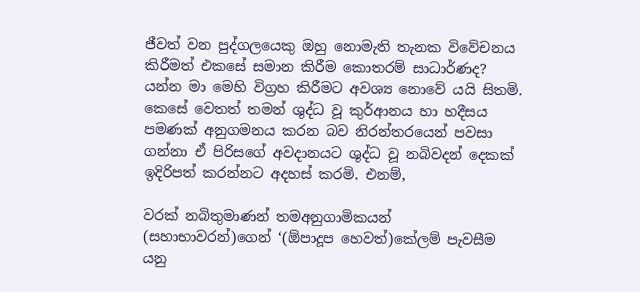ජීවත් වන පුද්ගලයෙකු ඔහු නොමැති තැනක විවේචනය කිරීමත් එකසේ සමාන කිරීම කොතරම් සාධාර්ණද? යන්න මා මෙහි විග්‍රහ කිරීමට අවශ්‍ය ‍නොවේ යයි සිතමි. කෙසේ වෙතත් තමන් ශුද්ධ වූ කුර්ආනය හා හදීසය පමණක් අනුගමනය කරන බව නිරන්තරයෙන් පවසා ගන්නා ඒ පිරිසගේ අවදානයට ශුද්ධ වූ නබිවදන් දෙකක් ඉදිරිපත් කරන්නට අදහස් කරමි. එනම්,

වරක් නබිතුමාණන් තමඅනුගාමිකයන් (සහාභාවරන්)ගෙන් ‘(ඕපාදූප හෙවත්)කේලම් පැවසීම යනු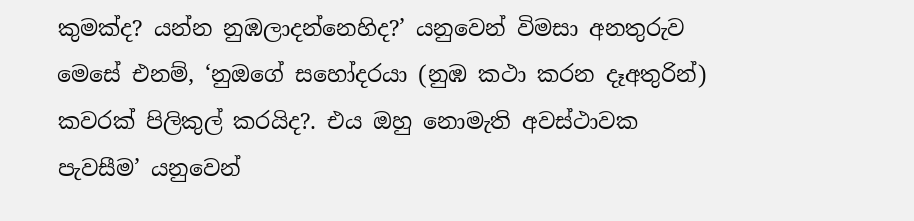කුමක්ද? යන්න නුඹලාදන්නෙහිද?’ යනුවෙන් විමසා අනතුරුව මෙසේ එනම්, ‘නුඔගේ සහෝදරයා (නුඹ කථා කරන දෑඅතුරින්) කවරක් පිලිකුල් කරයිද?. එය ඔහු නොමැති අවස්ථාවක පැවසීම’ යනුවෙන්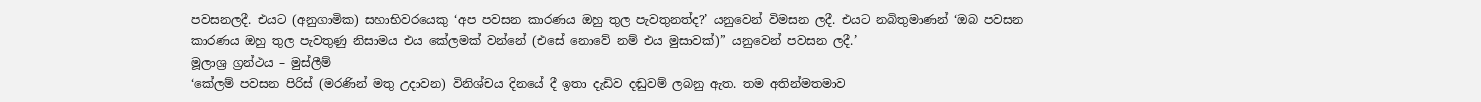පවසනලදී. එයට (අනුගාමික) සහාභිවරයෙකු ‘අප පවසන කාරණය ඔහු තුල පැවතුනත්ද?’ යනුවෙන් විමසන ලදී. එයට නබිතුමාණන් ‘ඔබ පවසන කාරණය ඔහු තුල පැවතුණු නිසාමය එය කේලමක් වන්නේ (එසේ නොවේ නම් එය මුසාවක්)” යනුවෙන් පවසන ලදී.’
මූලාශ්‍ර ග්‍රන්ථය – මුස්ලීම්
‘කේලම් පවසන පිරිස් (මරණින් මතු උදාවන) විනිශ්චය දිනයේ දී ඉතා දැඩිව දඬුවම් ලබනු ඇත. තම අතින්මතමාව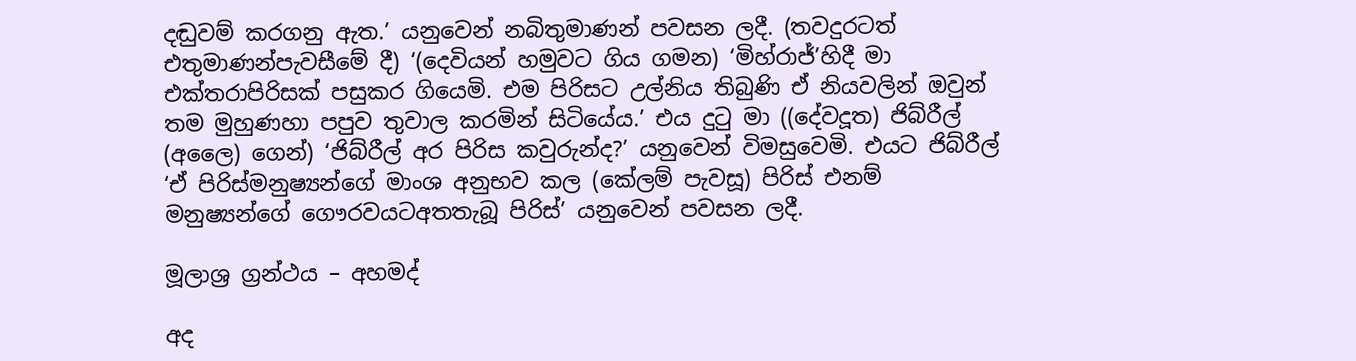දඬුවම් කරගනු ඇත.’ යනුවෙන් නබිතුමාණන් පවසන ලදී. (තවදුරටත් එතුමාණන්පැවසීමේ දී) ‘(දෙවියන් හමුවට ගිය ගමන) ‘මිහ්රාජ්’හිදී මා එක්තරාපිරිසක් පසුකර ගියෙමි. එම පිරිසට උල්නිය තිබුණි ඒ නියවලින් ඔවුන් තම මුහුණහා පපුව තුවාල කරමින් සිටියේය.’ එය දුටු මා ((දේවදූත) ජිබ්රීල් (අලෛ) ගෙන්) ‘ජිබ්රීල් අර පිරිස කවුරුන්ද?’ යනුවෙන් විමසුවෙමි. එයට ජිබ්රීල් ‘ඒ පිරිස්මනුෂ්‍යන්ගේ මාංශ අනුභව කල (කේලම් පැවසූ) පිරිස් එනම් මනුෂ්‍යන්ගේ ගෞරවයටඅතතැබූ පිරිස්’ යනුවෙන් පවසන ලදී.

මූලාශ්‍ර ග්‍රන්ථය – අහමද්

අද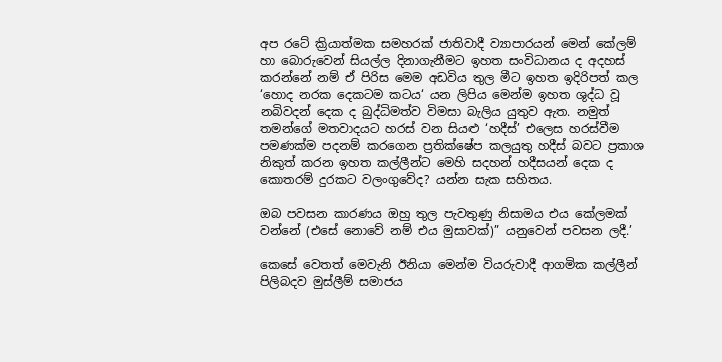අප රටේ ක්‍රියාත්මක සමහරක් ජාතිවාදී ව්‍යාපාරයන් මෙන් කේලම් හා බොරුවෙන් සියල්ල දිනාගැනීමට ඉහත සංවිධානය ද අදහස් කරන්නේ නම් ඒ පිරිස මෙම අඩවිය තුල මීට ඉහත ඉදිරිපත් කල ‘හොද නරක දෙකටම කටය‘ යන ලිපිය මෙන්ම ඉහත ශුද්ධ වූ නබිවදන් දෙක ද බුද්ධිමත්ව විමසා බැලිය යුතුව ඇත. නමුත් තමන්ගේ මතවාදයට හරස් වන සියළු ‘හදීස්’ එලෙස හරස්වීම පමණක්ම පදනම් කරගෙන ප්‍රතික්ෂේප කලයුතු හදීස් බවට ප්‍රකාශ නිකුත් කරන ඉහත කල්ලීන්ට මෙහි සදහන් හදීසයන් දෙක ද කොතරම් දුරකට වලංගුවේද? යන්න සැක සහිතය.

ඔබ පවසන කාරණය ඔහු තුල පැවතුණු නිසාමය එය කේලමක් වන්නේ (එසේ නොවේ නම් එය මුසාවක්)” යනුවෙන් පවසන ලදී.’

කෙසේ වෙතත් මෙවැනි ඊනියා මෙන්ම වියරුවාදී ආගමික කල්ලීන් පිලිබදව මුස්ලීම් සමාජය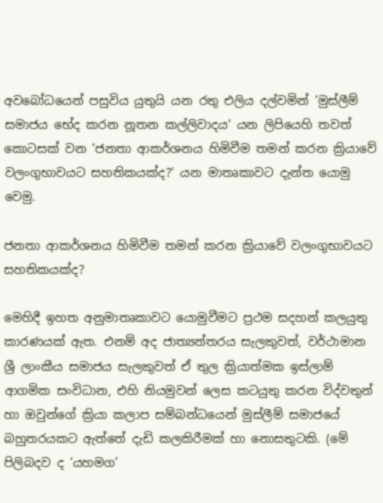අවබෝධයෙන් පසුවිය යුතුයි යන රතු එලිය දල්වමින් ‘මුස්ලීම් සමාජය භේද කරන නූතන කල්ලිවාදය‘ යන ලිපියෙහි තවත් කොටසක් වන ‘ජනතා ආකර්ශනය හිමිවීම තමන් කරන ක්‍රියාවේ වලංගුභාවයට සහතිකයක්ද?‘ යන මාතෘකාවට දැන්ත යොමු වෙමු.

ජනතා ආකර්ශනය හිමිවීම තමන් කරන ක්‍රියාවේ වලංගුභාවයට සහතිකයක්ද?

මෙහිදී ඉහත අනුමාතෘකාවට යොමුවීමට ප්‍රථම සදහන් කලයුතු කාරණයක් ඇත. එනම් අද ජාත්‍යන්තරය සැලකුවත්, වර්ථාමාන ශ්‍රී ලාංකීය සමාජය සැලකුවත් ඒ තුල ක්‍රියාත්මක ඉස්ලාම් ආගමික සංවිධාන, එහි නියමුවන් ලෙස කටයුතු කරන විද්වතුන් හා ඔවුන්ගේ ක්‍රියා කලාප සම්බන්ධයෙන් මුස්ලීම් සමාජයේ බහුතරයකට ඇත්තේ දැඩි කලකිරීමක් හා නොසතුටකි. (මේ පිලිබදව ද ‘යහමග’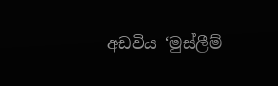අඩවිය ‘මුස්ලීම්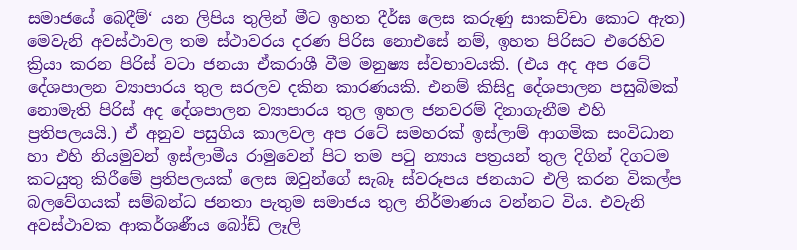සමාජයේ බෙදීම්‘ යන ලිපිය තුලින් මීට ඉහත දීර්ඝ ලෙස කරුණු සාකච්චා කොට ඇත) මෙවැනි අවස්ථා‍වල තම ස්ථාවරය දරණ පිරිස නොඑසේ නම්, ඉහත පිරිසට එරෙහිව ක්‍රියා කරන පිරිස් වටා ජනයා ඒකරාශී වීම මනුෂ්‍ය ස්වභාවයකි. (එය අද අප රටේ දේශපාලන ව්‍යාපාරය තුල සරලව දකින කාරණයකි. එනම් කිසිදු දේශපාලන පසුබිමක් නොමැති පිරිස් අද දේශපාලන ව්‍යාපාරය තුල ඉහල ජනවරම් දිනාගැනීම එහි ප්‍රතිපලයයි.) ඒ අනුව පසුගිය කාලවල අප රටේ සමහරක් ඉස්ලාම් ආගමික සංවිධාන හා එහි නියමුවන් ඉස්ලාමීය රාමුවෙන් පිට තම පටු න්‍යාය පත්‍රයන් තුල දිගින් දිගටම කටයුතු කිරීමේ ප්‍රතිපලයක් ලෙස ඔවුන්ගේ සැබෑ ස්වරූපය ජනයාට එලි කරන විකල්ප බලවේගයක් සම්බන්ධ ජනතා පැතුම සමාජය තුල නිර්මාණය වන්නට විය. එවැනි අවස්ථාවක ආකර්ශණීය බෝඩ් ලෑලි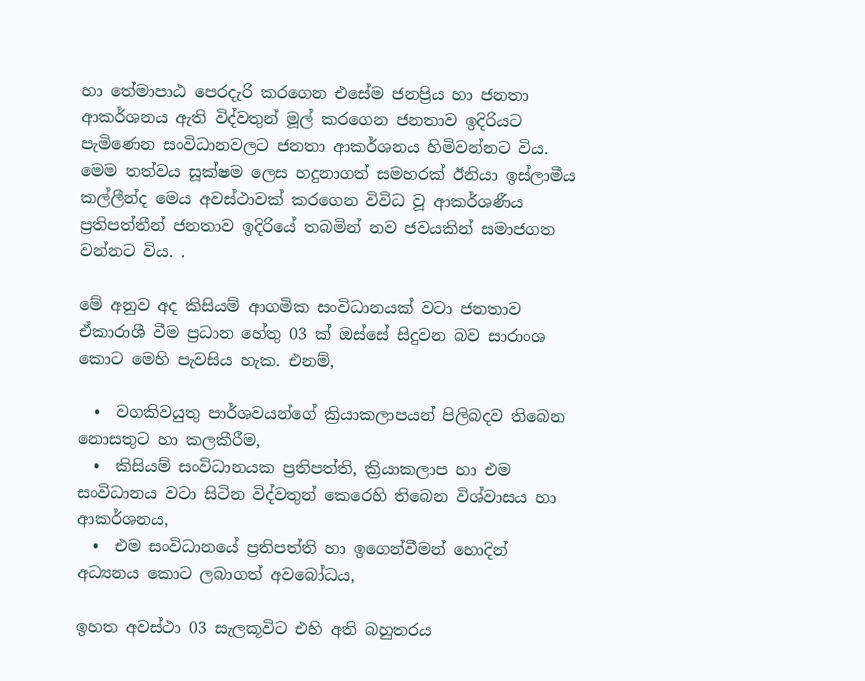හා තේමාපාඨ පෙරදැරි කරගෙන එසේම ජනප්‍රිය හා ජනතා ආකර්ශනය ඇති විද්වතුන් මූල් කරගෙන ජනතාව ඉදිරියට පැමිණෙන සංවිධානවලට ජනතා ආකර්ශනය හිමිවන්නට විය. මෙම තත්වය සූක්ෂම ලෙස හදුනාගත් සමහරක් ඊනියා ඉස්ලාමීය කල්ලීන්ද මෙය අවස්ථාවක් කරගෙන විවිධ වූ ආකර්ශණීය ප්‍රතිපත්තීන් ජනතාව ඉදිරියේ තබමින් නව ජවයකින් සමාජගත වන්නට විය. .

මේ අනුව අද කිසියම් ආගමික සංවිධානයක් වටා ජනතාව ඒකාරාශී වීම ප්‍රධාන හේතු 03 ක් ඔස්සේ සිදුවන බව සාරාංශ කොට මෙහි පැවසිය හැක. එනම්,

  •  වගකිවයුතු පාර්ශවයන්ගේ ක්‍රියාකලාපයන් පිලිබදව තිබෙන නොසතුට හා කලකීරීම,
  •  කිසියම් සංවිධානයක ප්‍රතිපත්ති, ක්‍රියාකලාප හා එම සංවිධානය වටා සිටින විද්වතුන් කෙරෙහි තිබෙන විශ්වාසය හා ආකර්ශනය,
  •  එම සංවිධානයේ ප්‍රතිපත්ති හා ඉගෙන්වීමන් හොදින් අධ්‍යනය කොට ලබාගත් අවබෝධය,

ඉහත අවස්ථා 03 සැලකූවිට එහි අති බහුතරය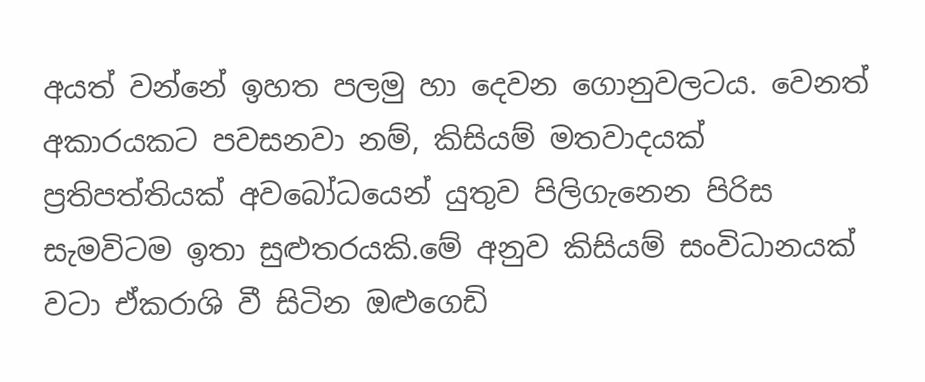අයත් වන්නේ ඉහත පලමු හා දෙවන ගොනුවලටය. වෙනත් අකාරයකට පවසනවා නම්, කිසියම් මතවාදයක් ප්‍රතිපත්තියක් අවබෝධයෙන් යුතුව පිලිගැනෙන පිරිස සැමවිටම ඉතා සුළුතරයකි.මේ අනුව කිසියම් සංවිධානයක් වටා ඒකරාශි වී සිටින ඔළුගෙඩි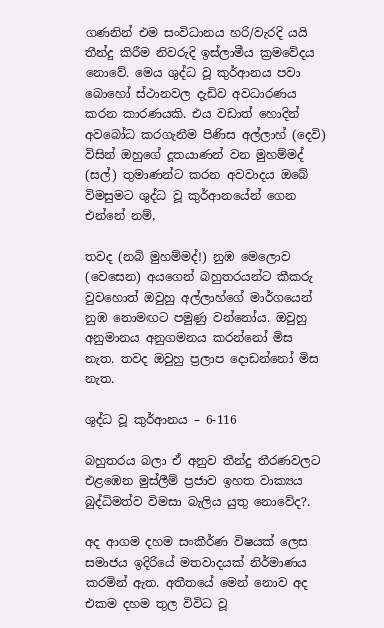ගණනින් එම සංවිධානය හරි/වැරදි යයි තීන්දු කිරීම නිවරුදි ඉස්ලාමීය ක්‍රමවේදය නොවේ. මෙය ශුද්ධ වූ කුර්ආනය පවා බොහෝ ස්ථානවල දැඩිව අවධාරණය කරන කාරණයකි. එය වඩාත් හොදින් අවබෝධ කරගැනීම පිණිස අල්ලාහ් (දෙවි) විසින් ඔහුගේ දූතයාණන් වන මුහම්මද් (සල්) තුමාණන්ට කරන අවවාදය ඔබේ විමසුමට ශුද්ධ වූ කුර්ආනයේන් ගෙන එන්නේ නම්,

තවද (නබි මුහම්මද්!) නුඹ මෙලොව (වෙසෙන) අයගෙන් බහුතරයන්ට කීකරු වුවහොත් ඔවුහු අල්ලාහ්ගේ මාර්ගයෙන් නුඹ නොමඟට පමුණු වන්නෝය. ඔවුහු අනුමානය අනුගමනය කරන්නෝ මිස නැත. තවද ඔවුහු ප්‍රලාප දොඩන්නෝ මිස නැත.

ශුද්ධ වූ කුර්ආනය – 6-116

බහුතරය බලා ඒ අනුව තීන්දු තීරණවලට එ‍ළඹෙන මුස්ලීම් ප්‍රජාව ඉහත වාක්‍යය බුද්ධිමත්ව විමසා බැලිය යුතු නොවේද?.

අද ආගම දහම සංකීර්ණ විෂයක් ලෙස සමාජය ඉදිරියේ මතවාදයක් නිර්මාණය කරමින් ඇත. අතීතයේ මෙන් නොව අද එකම දහම තුල විවිධ වූ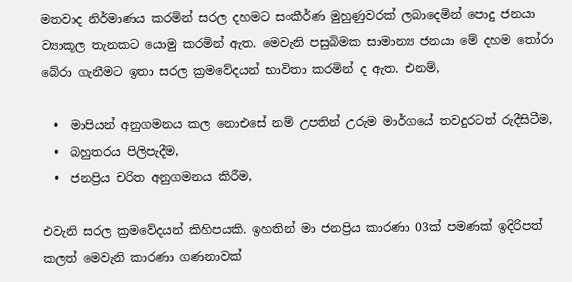මතවාද නිර්මාණය කරමින් සරල දහමට සංකීර්ණ මුහුණුවරක් ලබාදෙමින් පොදු ජනයා ව්‍යාකූල තැනකට ‍යොමු කරමින් ඇත. මෙවැනි පසුබිමක සාමාන්‍ය ජනයා මේ දහම තෝරා බේරා ගැනීමට ඉතා සරල ක්‍රමවේදයන් භාවිතා කරමින් ද ඇත. එනම්,

  •  මාපියන් අනුගමනය කල නොඑසේ නම් උපතින් උරුම මාර්ගයේ තවදුරටත් රුදීසිටීම,
  •  බහුතරය පිලිපැදීම,
  •  ජනප්‍රිය චරිත අනුගමනය කිරීම,

එවැනි සරල ක්‍රමවේදයන් කිහිපයකි. ඉහතින් මා ජනප්‍රිය කාරණා 03ක් පමණක් ඉදිරිපත් කලත් මෙවැනි කාරණා ගණනාවක්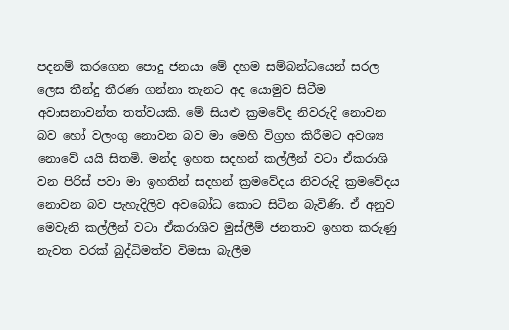පදනම් කරගෙන පොදු ජනයා මේ දහම සම්බන්ධයෙන් සරල ලෙස තීන්දු තීරණ ගන්නා තැනට අද යොමුව සිටීම අවාසනාවන්ත තත්වයකි. මේ සියළු ක්‍රමවේද නිවරුදි නොවන බව හෝ වලංගු නොවන බව මා මෙහි විග්‍රහ කිරීමට අවශ්‍ය නොවේ යයි සිතමි. මන්ද ඉහත සදහන් කල්ලීන් වටා ඒකරාශි වන පිරිස් පවා මා ඉහතින් සදහන් ක්‍රමවේදය නිවරුදි ක්‍රමවේදය නොවන බව පැහැදිලිව අවබෝධ කොට සිටින බැවිණි. ඒ අනුව මෙවැනි කල්ලීන් වටා ඒකරාශිව මුස්ලීම් ජනතාව ඉහත කරුණු නැවත වරක් බුද්ධිමත්ව විමසා බැලීම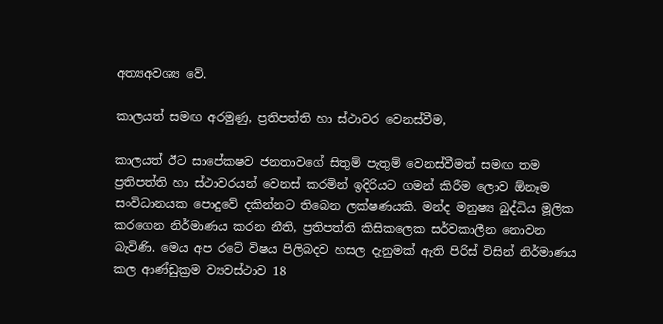අත්‍යඅවශ්‍ය වේ.

කාලයත් සමඟ අරමුණු, ප්‍රතිපත්ති හා ස්ථාවර වෙනස්වීම,

කාලයත් ඊට සාපේකෂව ජනතාවගේ සිතුම් පැතුම් වෙනස්වීමත් සමඟ තම ප්‍රතිපත්ති හා ස්ථාවරයන් වෙනස් කරමින් ඉදිරියට ගමන් කිරීම ලොව ඕනෑම සංවිධානයක පොදුවේ දකින්නට තිබෙන ලක්ෂණයකි. මන්ද මනුෂ්‍ය බුද්ධිය මූලික කරගෙන නිර්මාණය කරන නීති, ප්‍රතිපත්ති කිසිකලෙක සර්වකාලීන නොවන බැවිණි. මෙය අප රටේ විෂය පිලිබදව හසල දැනුමක් ඇති පිරිස් විසින් නිර්මාණය කල ආණ්ඩුක්‍රම ව්‍යවස්ථාව 18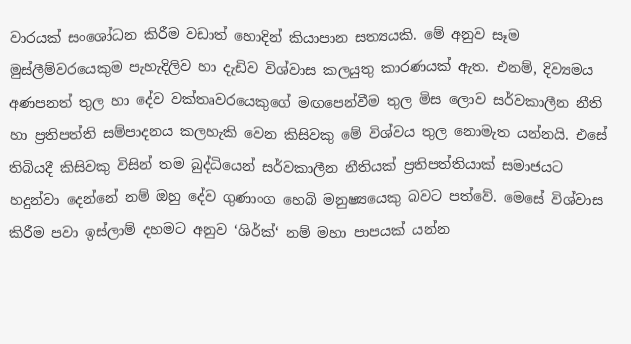වාරයක් සංශෝධන කිරීම වඩාත් හොදින් කියාපාන සත්‍යයකි. මේ අනුව සෑම මුස්ලීම්වරයෙකුම පැහැදිලිව හා දැඩිව විශ්වාස කලයුතු කාරණයක් ඇත. එනම්, දිව්‍යමය අණපනත් තුල හා දේව වක්තෘවරයෙකුගේ මඟපෙන්වීම තුල මිස ලොව සර්වකාලීන නීති හා ප්‍රතිපත්ති සම්පාදනය කලහැකි වෙන කිසිවකු මේ විශ්වය තුල නොමැත යන්නයි. එසේ තිබියදී කිසිවකු විසින් තම බුද්ධියෙන් සර්වකාලීන නීතියක් ප්‍රතිපත්තියාක් සමාජයට හදුන්වා දෙන්නේ නම් ඔහු දේව ගුණාංග හෙබි මනුෂ්‍යයෙකු බවට පත්වේ. මෙසේ විශ්වාස කිරීම පවා ඉස්ලාම් දහමට අනුව ‘ශිර්ක්‘ නම් මහා පාපයක් යන්න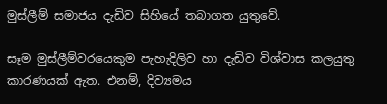මුස්ලීම් සමාජය දැඩිව සිහියේ තබාගත යුතුවේ.

සෑම මුස්ලීම්වරයෙකුම පැහැදිලිව හා දැඩිව විශ්වාස කලයුතු කාරණයක් ඇත. එනම්, දිව්‍යමය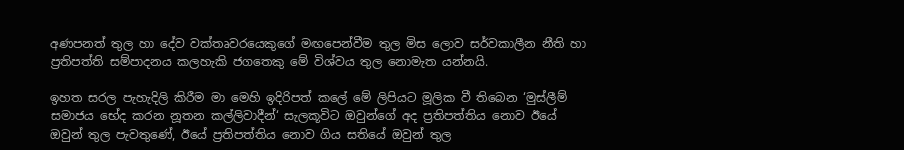අණපනත් තුල හා දේව වක්තෘවරයෙකුගේ මඟපෙන්වීම තුල මිස ලොව සර්වකාලීන නීති හා ප්‍රතිපත්ති සම්පාදනය කලහැකි ජගතෙකු මේ විශ්වය තුල නොමැත යන්නයි.

ඉහත සරල පැහැදිලි කිරීම මා මෙහි ඉදිරිපත් කලේ මේ ලිපියට මූලික වී තිබෙන ‘මුස්ලීම් සමාජය භේද කරන නූතන කල්ලිවාදීන්‘ සැලකූවිට ඔවුන්ගේ අද ප්‍රතිපත්තිය නොව ඊයේ ඔවුන් තුල පැවතුණේ, ඊයේ ප්‍රතිපත්තිය නොව ගිය සතියේ ඔවුන් තුල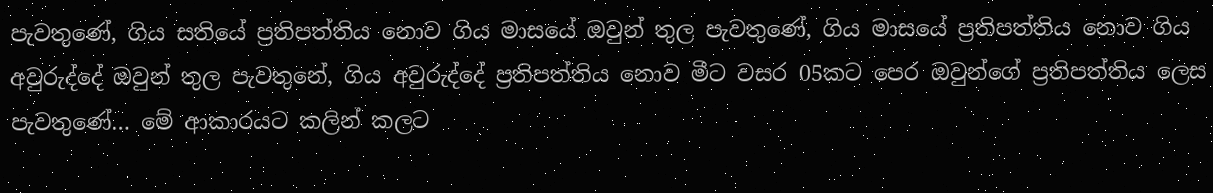පැවතුණේ, ගිය සතියේ ප්‍රතිපත්තිය නොව ගිය මාසයේ ඔවුන් තුල පැවතුණේ, ගිය මාසයේ ප්‍රතිපත්තිය නොව ගිය අවුරුද්දේ ඔවුන් තුල පැවතුනේ, ගිය අවුරුද්දේ ප්‍රතිපත්තිය නොව මීට වසර 05කට පෙර ඔවුන්ගේ ප්‍රතිපත්තිය ලෙස පැවතුණේ… මේ ආකාරයට කලින් කලට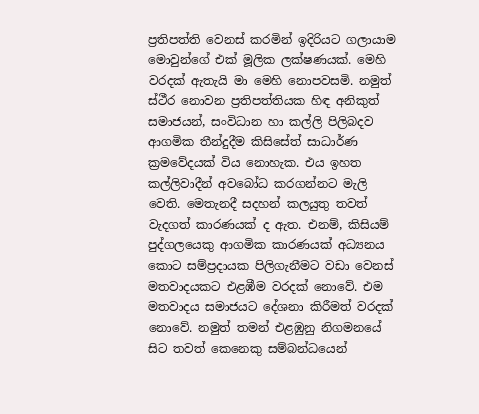ප්‍රතිපත්ති වෙනස් කරමින් ඉදිරියට ගලායාම මොවුන්ගේ එක් මූලික ලක්ෂණයක්. මෙහි වරදක් ඇතැයි මා මෙහි නොපවසමි. නමුත් ස්ථීර නොවන ප්‍රතිපත්තියක හිඳ අනිකුත් සමාජයන්, සංවිධාන හා කල්ලි පිලිබදව ආගමික තීන්දුදීම කිසිසේත් සාධාර්ණ ක්‍රමවේදයක් විය නොහැක. එය ඉහත කල්ලිවාදීන් අවබෝධ කරගන්නට මැලි වෙති. මෙතැනදී සදහන් කලයුතු තවත් වැදගත් කාරණයක් ද ඇත. එනම්, කිසියම් පුද්ගලයෙකු ආගමික කාරණයක් අධ්‍යනය කොට සම්ප්‍රදායක පිලිගැනීමට වඩා වෙනස් මතවාදයකට එළඹීම වරදක් නොවේ. එම මතවාදය සමාජයට දේශනා කිරීමත් වරදක් නොවේ. නමුත් තමන් එළඹුනු නිගමනයේ සිට තවත් කෙනෙකු සම්බන්ධයෙන්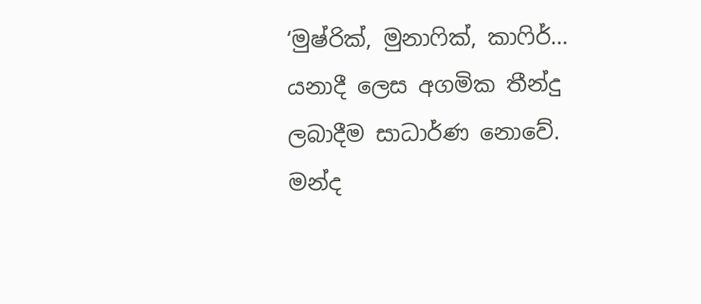‘මුෂ්රික්, මුනාෆික්, කාෆිර්… යනාදී ලෙස අගමික තීන්දු ලබාදීම සාධාර්ණ නොවේ. මන්ද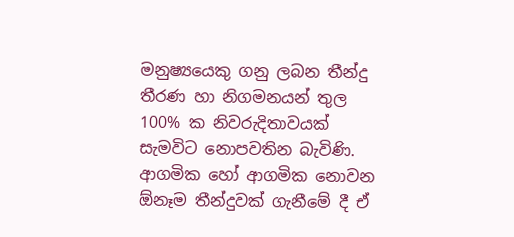මනුෂ්‍යයෙකු ගනු ලබන තීන්දු තීරණ හා නිගමනයන් තුල 100% ක නිවරුදිතාවයක් සැමවිට නොපවතින බැවිණි. ආගමික හෝ ආගමික නොවන ඕනෑම තීන්දුවක් ගැනීමේ දී ඒ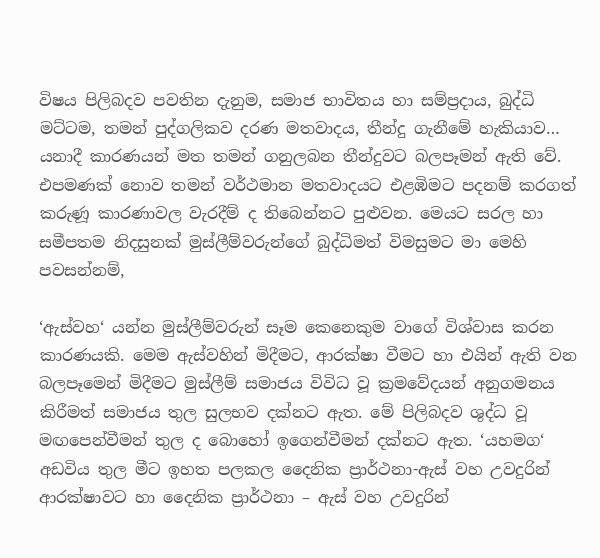විෂය පිලිබදව පවතින දැනුම, සමාජ භාවිතය හා සම්ප්‍රදාය, බුද්ධි මට්ටම, තමන් පුද්ගලිකව දරණ මතවාදය, තීන්දු ගැනීමේ හැකියාව… යනාදී කාරණයන් මත තමන් ගනුලබන තීන්දුවට බලපෑමන් ඇති වේ. එපමණක් නොව තමන් වර්ථමාන මතවාදයට එළඹිමට පදනම් කරගත් කරුණූ කාරණාවල වැරදීම් ද තිබෙන්නට පුළුවන. මෙයට සරල හා සමීපතම නිදසුනක් මුස්ලීම්වරුන්ගේ බුද්ධිමත් විමසුමට මා මෙහි පවසන්නම්,

‘ඇස්වහ‘ යන්න මුස්ලීම්වරුන් සෑම කෙනෙකුම වාගේ විශ්වාස කරන කාරණයකි. මෙම ඇස්වහින් මිදීමට, ආරක්ෂා වීමට හා එයින් ඇති වන බලපෑමෙන් මිදීමට මුස්ලීම් සමාජය විවිධ වූ ක්‍රමවේදයන් අනුගමනය කිරීමත් සමාජය තුල සුලභව දක්නට ඇත. මේ පිලිබදව ශුද්ධ වූ මඟපෙන්වීමන් තුල ද බොහෝ ඉගෙන්වීමන් දක්නට ඇත. ‘යහමග‘ අඩවිය තුල මීට ඉහත පලකල දෛනික ප්‍රාර්ථනා-ඇස් වහ උවදුරින් ආරක්ෂාවට හා දෛනික ප්‍රාර්ථනා – ඇස් වහ උවදුරින්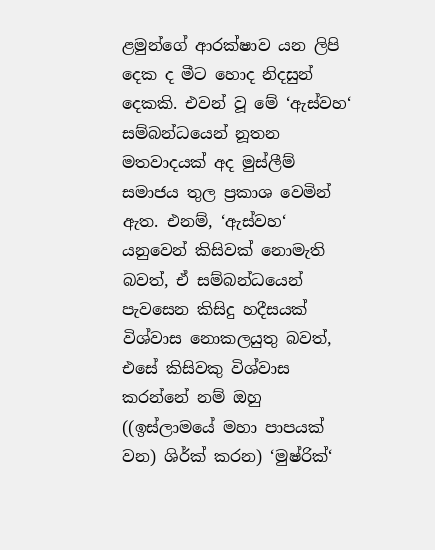ළමුන්ගේ ආරක්ෂාව යන ලිපි දෙක ද මීට හොද නිදසුන් දෙකකි. එවන් වූ මේ ‘ඇස්වහ‘ සම්බන්ධයෙන් නූතන මතවාදයක් අද මුස්ලීම් සමාජය තුල ප්‍රකාශ වෙමින් ඇත. එනම්, ‘ඇස්වහ‘ යනුවෙන් කිසිවක් නොමැති බවත්, ඒ සම්බන්ධයෙන් පැවසෙන කිසිදු හදීසයක් විශ්වාස නොකලයුතු බවත්, එසේ කිසිවකු විශ්වාස කරන්නේ නම් ඔහු ((ඉස්ලාමයේ මහා පාපයක් වන) ශිර්ක් කරන) ‘මුෂ්රික්‘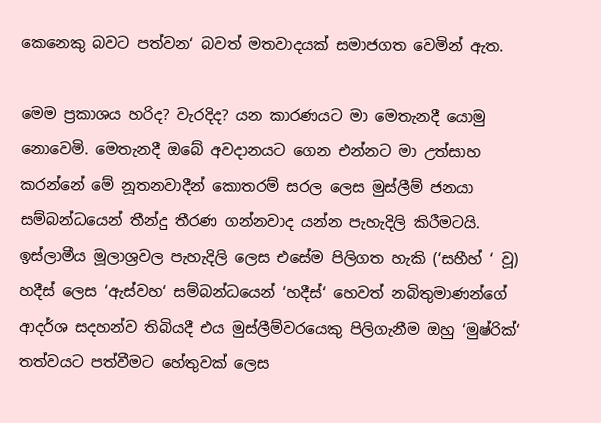කෙනෙකු බවට පත්වන‘ බවත් මතවාදයක් සමාජගත වෙමින් ඇත.

මෙම ප්‍රකාශය හරිද? වැරදිද? යන කාරණයට මා මෙතැනදී යොමු නොවෙමි. මෙතැනදී ඔබේ අවදානයට ගෙන එන්නට මා උත්සාහ කරන්නේ මේ නූතනවාදීන් කොතරම් සරල ලෙස මුස්ලීම් ජනයා සම්බන්ධයෙන් තීන්දු තීරණ ගන්නවාද යන්න පැහැදිලි කිරීමටයි. ඉස්ලාමීය මූලාශ්‍රවල පැහැදිලි ලෙස එසේම පිලිගත හැකි (‘සහීහ් ‘ වූ) හදීස් ලෙස ‘ඇස්වහ‘ සම්බන්ධයෙන් ‘හදීස්‘ හෙවත් නබිතුමාණන්ගේ ආදර්ශ සදහන්ව තිබියදී එය මුස්ලීම්වරයෙකු පිලිගැනීම ඔහු ‘මුෂ්රික්‘ තත්වයට පත්වීමට හේතුවක් ලෙස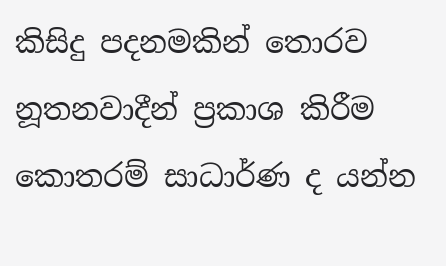කිසිදු පදනමකින් තොරව නූතනවාදීන් ප්‍රකාශ කිරීම කොතරම් සාධාර්ණ ද යන්න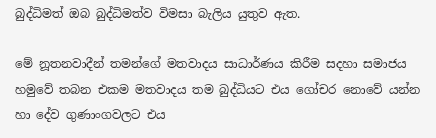බුද්ධිමත් ඔබ බුද්ධිමත්ව විමසා බැලිය යුතුව ඇත.

මේ නූතනවාදීන් තමන්ගේ මතවාදය සාධාර්ණය කිරීම සදහා සමාජය හමුවේ තබන එකම මතවාදය තම බුද්ධියට එය ගෝචර නොවේ යන්න හා දේව ගුණාංගවලට එය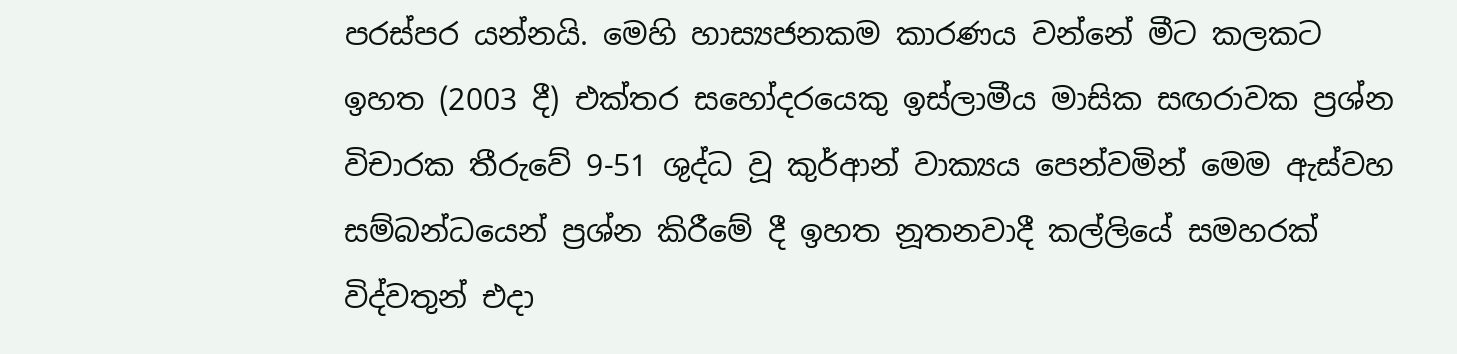පරස්පර යන්නයි. මෙහි හාස්‍යජනකම කාරණය වන්නේ මීට කලකට ඉහත (2003 දී) එක්තර සහෝදරයෙකු ඉස්ලාමීය මාසික සඟරාවක ප්‍රශ්න විචාරක තීරුවේ 9-51 ශුද්ධ වූ කුර්ආන් වාක්‍යය පෙන්වමින් මෙම ඇස්වහ සම්බන්ධයෙන් ප්‍රශ්න කිරීමේ දී ඉහත නූතනවාදී කල්ලියේ සමහරක් විද්වතුන් එදා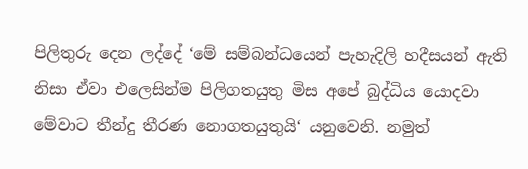පිලිතුරු දෙන ලද්දේ ‘මේ සම්බන්ධයෙන් පැහැදිලි හදීසයන් ඇති නිසා ඒවා එලෙසින්ම පිලිගතයුතු මිස අපේ බුද්ධිය යොදවා මේවාට තීන්දු තීරණ නොගතයුතුයි‘ යනුවෙනි. නමුත්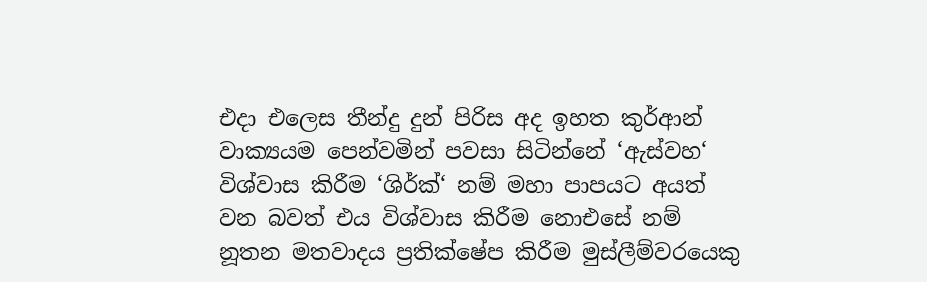එදා එලෙස තීන්දු දුන් පිරිස අද ඉහත කුර්ආන් වාක්‍යයම පෙන්වමින් පවසා සිටින්නේ ‘ඇස්වහ‘ විශ්වාස කිරීම ‘ශිර්ක්‘ නම් මහා පාපයට අයත් වන බවත් එය විශ්වාස කිරීම නොඑසේ නම් නූතන මතවාදය ප්‍රතික්ෂේප කිරීම මුස්ලීම්වරයෙකු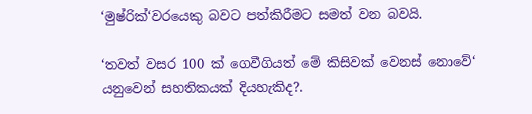‘මුෂ්රික්‘වරයෙකු බවට පත්කිරීමට සමත් වන බවයි.

‘තවත් වසර 100 ක් ගෙවීගියත් මේ කිසිවක් වෙනස් නොවේ‘ යනුවෙන් සහතිකයක් දියහැකිද?.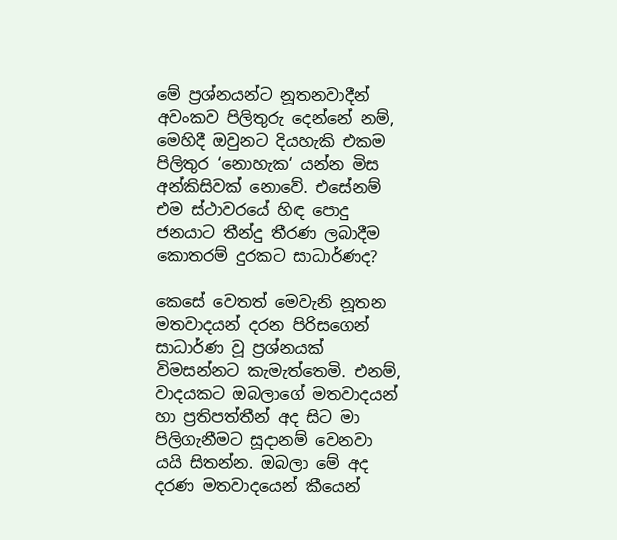මේ ප්‍රශ්නයන්ට නූතනවාදීන් අවංකව පිලිතුරු දෙන්නේ නම්, මෙහිදී ඔවුනට දියහැකි එකම පිලිතුර ‘නොහැක‘ යන්න මිස අන්කිසිවක් නොවේ. එසේනම් එම ස්ථාවරයේ හිඳ පොදු ජනයාට තීන්දු තීරණ ලබාදීම කොතරම් දුරකට සාධාර්ණද?

කෙසේ වෙතත් මෙවැනි නූතන මතවාදයන් දරන පිරිසගෙන් සාධාර්ණ වූ ප්‍රශ්නයක් විමසන්නට කැමැත්තෙමි. එනම්, වාදයකට ඔබලාගේ මතවාදයන් හා ප්‍රතිපත්තීන් අද සිට මා පිලිගැනීමට සූදානම් වෙනවා යයි සිතන්න. ඔබලා මේ අද දරණ මතවාදයෙන් කීයෙන්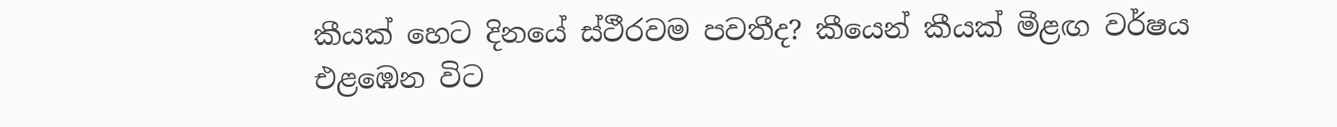කීයක් හෙට දිනයේ ස්ථීරවම පවතීද? කීයෙන් කීයක් මීළඟ වර්ෂය එළඹෙන විට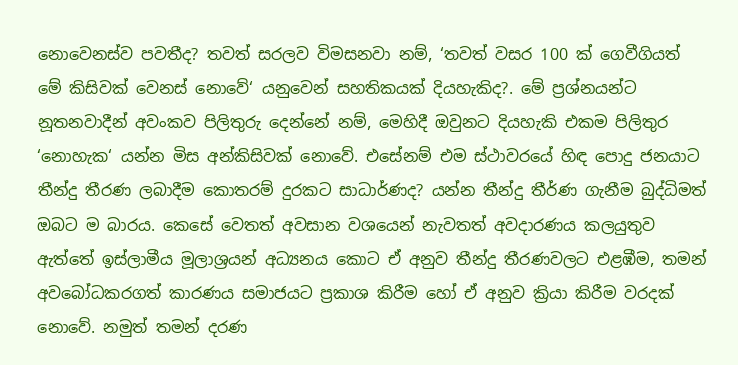නොවෙනස්ව පවතීද? තවත් සරලව විමසනවා නම්, ‘තවත් වසර 100 ක් ගෙවීගියත් මේ කිසිවක් වෙනස් නොවේ‘ යනුවෙන් සහතිකයක් දියහැකිද?. මේ ප්‍රශ්නයන්ට නූතනවාදීන් අවංකව පිලිතුරු දෙන්නේ නම්, මෙහිදී ඔවුනට දියහැකි එකම පිලිතුර ‘නොහැක‘ යන්න මිස අන්කිසිවක් නොවේ. එසේනම් එම ස්ථාවරයේ හිඳ පොදු ජනයාට තීන්දු තීරණ ලබාදීම කොතරම් දුරකට සාධාර්ණද? යන්න තීන්දු තීර්ණ ගැනීම බුද්ධිමත් ඔබට ම බාරය. කෙසේ වෙතත් අවසාන වශයෙන් නැවතත් අවදාරණය කලයුතුව ඇත්තේ ඉස්ලාමීය මූලාශ්‍රයන් අධ්‍යනය කොට ඒ අනුව තීන්දු තීරණවලට එළඹීම, තමන් අවබෝධකරගත් කාරණය සමාජයට ප්‍රකාශ කිරීම හෝ ඒ අනුව ක්‍රියා කිරීම වරදක් නොවේ. නමුත් තමන් දරණ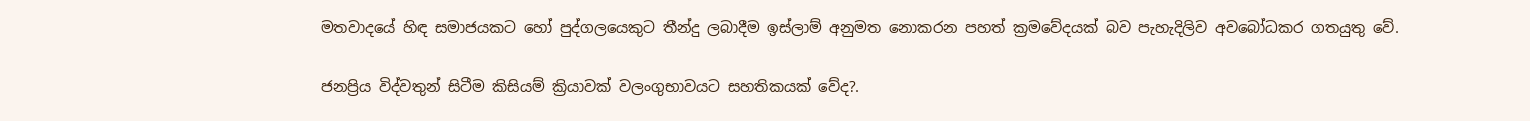මතවාදයේ හිඳ සමාජයකට හෝ පුද්ගලයෙකුට තීන්දු ලබාදීම ඉස්ලාම් අනුමත නොකරන පහත් ක්‍රමවේදයක් බව පැහැදිලිව අවබෝධකර ගතයුතු වේ.

ජනප්‍රිය විද්වතුන් සිටීම කිසියම් ක්‍රියාවක් වලංගුභාවයට සහතිකයක් වේද?.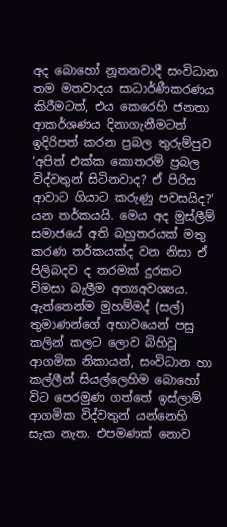අද බොහෝ නූතනවාදී සංවිධාන තම මතවාදය සාධාර්ණීකරණය කිරීමටත්, එය කෙරෙහි ජනතා ආකර්ශණය දිනාගැනීමටත් ඉදිරිපත් කරන ප්‍රබල තුරුම්පුව ‘අපිත් එක්ක කොතරම් ප්‍රබල විද්වතුන් සිටිනවාද? ඒ පිරිස ආවාට ගියාට කරුණු පවසයිද?‘ යන තර්කයයි. මෙය අද මුස්ලීම් සමාජයේ අති බහුතරයක් මතු කරණ තර්කයක්ද වන නිසා ඒ පිලිබදව ද තරමක් දුරකට විමසා බැලීම අත්‍යඅවශ්‍යය. ඇත්තෙන්ම මුහම්මද් (සල්) තුමාණන්ගේ අභාවයෙන් පසු කලින් කලට ලොව බිහිවූ ආගමික නිකායන්, සංවිධාන හා කල්ලීන් සියල්ලෙහිම බොහෝ විට පෙරමුණ ගත්තේ ඉස්ලාම් ආගමික විද්වතුන් යන්නෙහි සැක නැත. එපමණක් නොව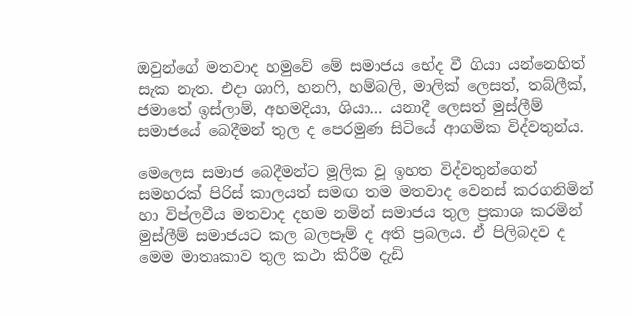ඔවුන්ගේ මතවාද හමුවේ මේ සමාජය භේද වී ගියා යන්නෙහිත් සැක නැත. එදා ශාෆි, හනෆි, හම්බලි, මාලික් ලෙසත්, තබ්ලීක්, ජමාතේ ඉස්ලාම්, අහමදියා, ශියා… යනාදී ලෙසත් මුස්ලීම් සමාජයේ බෙදීමන් තුල ද පෙරමුණ සිටියේ ආගමික විද්වතුන්ය.

මෙලෙස සමාජ බෙදීමන්ට මූලික වූ ඉහත විද්වතුන්ගෙන් සමහරක් පිරිස් කාලයත් සමඟ තම මතවාද වෙනස් කරගනිමින් හා විප්ලවීය මතවාද දහම නමින් සමාජය තුල ප්‍රකාශ කරමින් මුස්ලීම් සමාජයට කල බලපෑම් ද අති ප්‍රබලය. ඒ පිලිබදව ද මෙම මාතෘකාව තුල කථා කිරීම දැඩි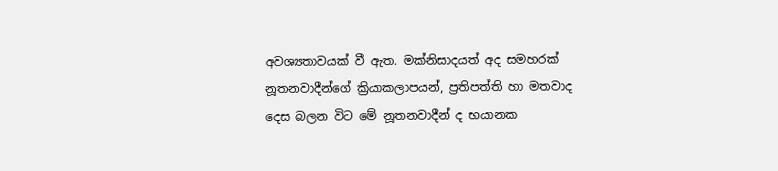අවශ්‍යතාවයක් වී ඇත. මක්නිසාදයත් අද සමහරක් නූතනවාදීන්ගේ ක්‍රියාකලාපයන්, ප්‍රතිපත්ති හා මතවාද දෙස බලන විට මේ නූතනවාදීන් ද භයානක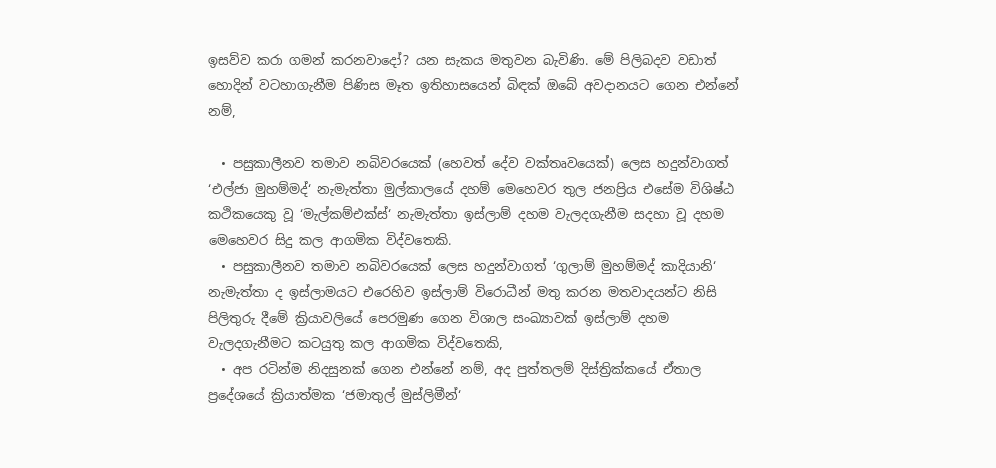ඉසව්ව කරා ගමන් කරනවාදෝ? යන සැකය මතුවන බැවිණි. මේ පිලිබදව වඩාත් හොදින් වටහාගැනීම පිණිස මෑත ඉතිහාසයෙන් බිඳක් ඔබේ අවදානයට ගෙන එන්නේ නම්,

  • පසුකාලීනව තමාව නබිවරයෙක් (හෙවත් දේව වක්තෘවයෙක්) ලෙස හදුන්වාගත් ‘එල්ජා මුහම්මද්‘ නැමැත්තා මුල්කාලයේ දහම් මෙහෙවර තුල ජනප්‍රිය එසේම විශිෂ්ඨ කථිකයෙකු වූ ‘මැල්කම්එක්ස්‘ නැමැත්තා ඉස්ලාම් දහම වැලදගැනීම සදහා වූ දහම මෙහෙවර සිදු කල ආගමික විද්වතෙකි.
  • පසුකාලීනව තමාව නබිවරයෙක් ලෙස හදුන්වාගත් ‘ගුලාම් මුහම්මද් කාදියානි‘ නැමැත්තා ද ඉස්ලාමයට එරෙහිව ඉස්ලාම් විරොධීන් මතු කරන මතවාදයන්ට නිසි පිලිතුරු දීමේ ක්‍රියාවලියේ පෙරමුණ ගෙන විශාල සංඛ්‍යාවක් ඉස්ලාම් දහම වැලදගැනීම‍ට කටයුතු කල ආගමික විද්වතෙකි,
  • අප රටින්ම නිදසුනක් ගෙන එන්නේ නම්, අද පුත්තලම් දිස්ත්‍රික්කයේ ඒතාල ප්‍රදේශයේ ක්‍රියාත්මක ‘ජමාතුල් මුස්ලිමීන්‘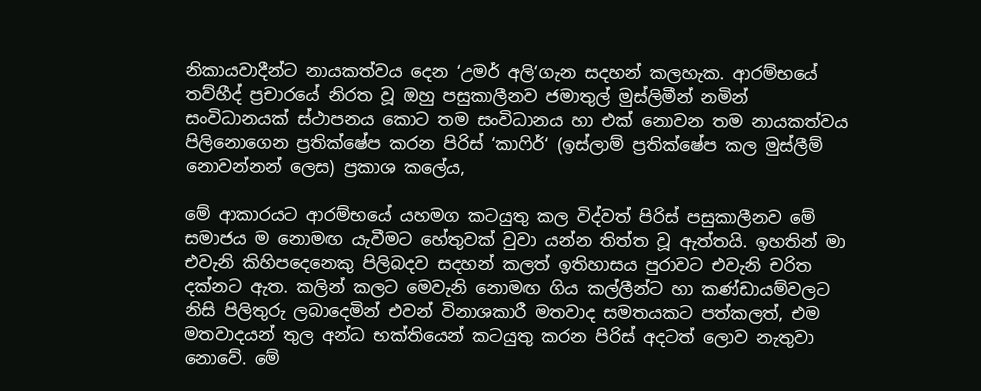නිකායවාදීන්ට නායකත්වය දෙන ‘උමර් අලි‘ගැන සදහන් කලහැක. ආරම්භයේ තව්හීද් ප්‍රචාරයේ නිරත වූ ඔහු පසුකාලීනව ජමාතුල් මුස්ලිමීන් නමින් සංවිධානයක් ස්ථාපනය කොට තම සංවිධානය හා එක් නොවන තම නායකත්වය පිලිනොගෙන ප්‍රතික්ෂේප කරන පිරිස් ‘කාෆිර්‘ (ඉස්ලාම් ප්‍රතික්ෂේප කල මුස්ලීම් නොවන්නන් ලෙස) ප්‍රකාශ කලේය,

මේ ආකාරයට ආරම්භයේ යහමග කටයුතු කල විද්වත් පිරිස් පසුකාලීනව මේ සමාජය ම නොමඟ යැවීමට හේතුවක් වුවා යන්න තිත්ත වූ ඇත්තයි. ඉහතින් මා එවැනි කිහිපදෙනෙකු පිලිබදව සදහන් කලත් ඉතිහාසය පුරාවට එවැනි චරිත දක්නට ඇත. කලින් කලට මෙවැනි නොමඟ ගිය කල්ලීන්ට හා කණ්ඩායම්වලට නිසි පිලිතුරු ලබාදෙමින් එවන් විනාශකාරී මතවාද සමතයකට පත්කලත්, එම මතවාදයන් තුල අන්ධ භක්තියෙන් කටයුතු කරන පිරිස් අදටත් ලොව නැතුවා නොවේ. මේ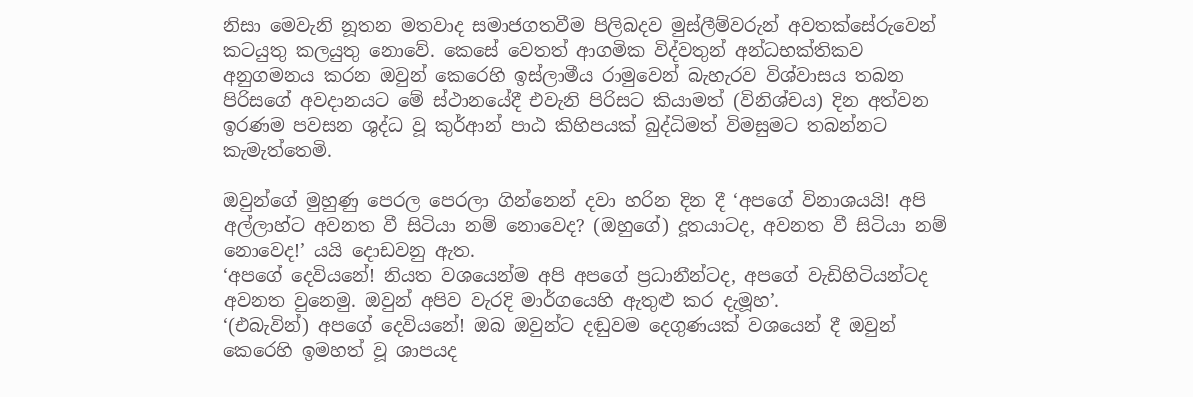නිසා මෙවැනි නූතන මතවාද සමාජගතවීම පිලිබදව මුස්ලීම්වරුන් අවතක්සේරුවෙන් කටයුතු කලයුතු නොවේ. කෙසේ වෙතත් ආගමික විද්වතුන් අන්ධභක්තිකව අනුගමනය කරන ඔවුන් කෙරෙහි ඉස්ලාමීය රාමුවෙන් බැහැරව විශ්වාසය තබන පිරිසගේ අවදානයට මේ ස්ථානයේදී එවැනි පිරිසට කියාමත් (විනිශ්චය) දින අත්වන ඉරණම පවසන ශුද්ධ වූ කුර්ආන් පාඨ කිහිපයක් බුද්ධිමත් විමසුමට තබන්නට කැමැත්තෙමි.

ඔවුන්ගේ මුහුණු පෙරල පෙරලා ගින්නෙන් දවා හරින දින දී ‘අපගේ විනාශයයි! අපි අල්ලාහ්ට අවනත වී සිටියා නම් නොවෙද? (ඔහුගේ) දූතයාටද, අවනත වී සිටියා නම් නොවෙද!’ යයි දොඩවනු ඇත.
‘අපගේ දෙවියනේ! නියත වශයෙන්ම අපි අපගේ ප්‍රධානීන්ටද, අපගේ වැඩිහිටියන්ටද අවනත වුනෙමු. ඔවුන් අපිව වැරදි මාර්ගයෙහි ඇතුළු කර දැමූහ’.
‘(එබැවින්) අපගේ දෙවියනේ! ඔබ ඔවුන්ට දඬුවම දෙගුණයක් වශයෙන් දී ඔවුන් කෙරෙහි ඉමහත් වූ ශාපයද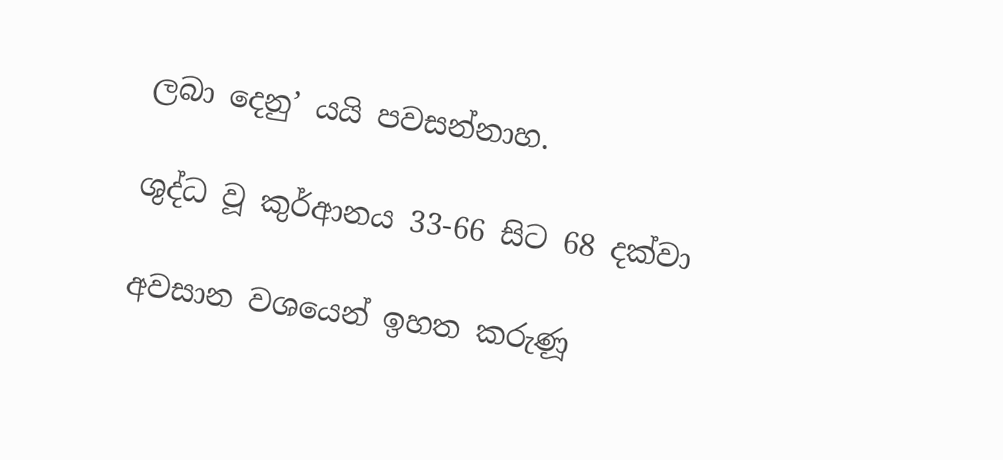ලබා දෙනු’ යයි පවසන්නාහ.

ශුද්ධ වූ කුර්ආනය 33-66 සිට 68 දක්වා

අවසාන වශයෙන් ඉහත කරුණූ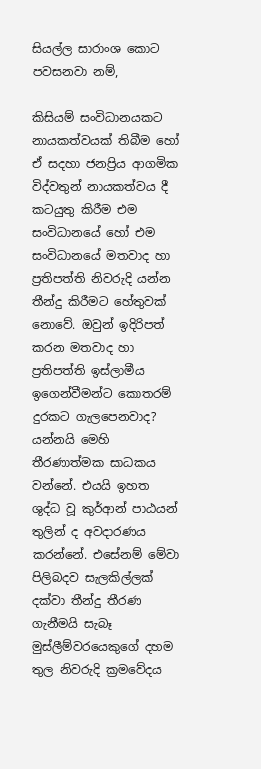සියල්ල සාරාංශ කොට පවසනවා නම්,

කිසියම් සංවිධානයකට නායකත්වයක් තිබීම හෝ ඒ සදහා ජනප්‍රිය ආගමික විද්වතුන් නායකත්වය දී කටයුතු කිරීම එම සංවිධානයේ හෝ එම සංවිධානයේ මතවාද හා ප්‍රතිපත්ති නිවරුදි යන්න තීන්දු කිරීමට හේතුවක් නොවේ. ඔවුන් ඉදිරිපත් කරන මතවාද හා ප්‍රතිපත්ති ඉස්ලාමීය ඉගෙන්වීමන්ට කොතරම් දුරකට ගැලපෙනවාද? යන්නයි මෙහි තීරණාත්මක සාධකය වන්නේ. එයයි ඉහත ශුද්ධ වූ කුර්ආන් පාඨයන් තුලින් ද අවදාරණය කරන්නේ. එසේනම් මේවා පිලිබදව සැලකිල්ලක් දක්වා තීන්දු තීරණ ගැනීමයි සැබෑ මුස්ලීම්වරයෙකුගේ දහම තුල නිවරුදි ක්‍රමවේදය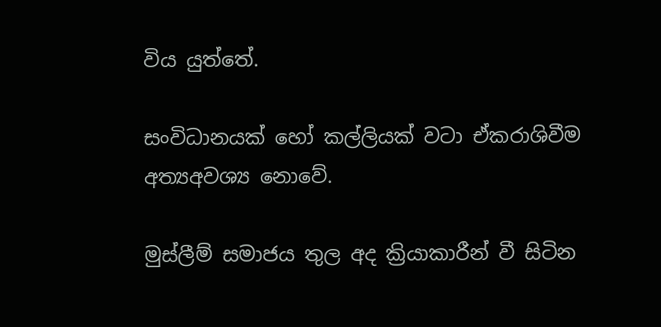විය යුත්තේ.

සංවිධානයක් හෝ කල්ලියක් වටා ඒකරාශිවීම අත්‍යඅවශ්‍ය නොවේ.

මුස්ලීම් සමාජය තුල අද ක්‍රියාකාරීන් වී සිටින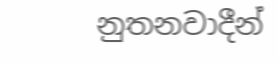නුතනවාදීන්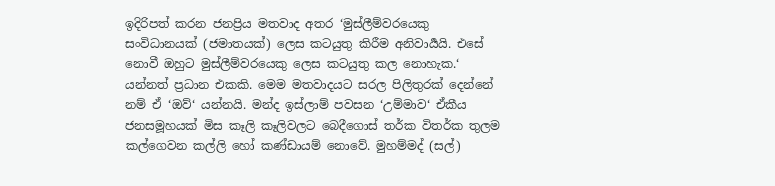ඉදිරිපත් කරන ජනප්‍රිය මතවාද අතර ‘මුස්ලීම්වරයෙකු සංවිධානයක් (ජමාතයක්) ලෙස කටයුතු කිරීම අනිවාර්‍යයි. එසේ නොවී ඔහුට මුස්ලීම්වරයෙකු ලෙස කටයුතු කල නොහැක.‘ යන්නත් ප්‍රධාන එකකි. මෙම මතවාදයට සරල පිලිතුරක් දෙන්නේ නම් ඒ ‘ඔව්‘ යන්නයි. මන්ද ඉස්ලාම් පවසන ‘උම්මාව‘ ඒකීය ජනසමූහයක් මිස කෑලි කෑලිවලට බෙදීගොස් තර්ක විතර්ක තුලම කල්ගෙවන කල්ලි හෝ කණ්ඩායම් නොවේ. මුහම්මද් (සල්)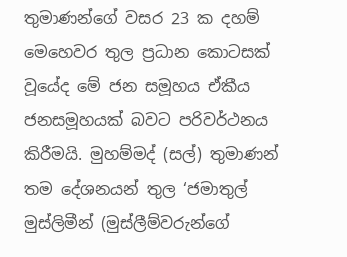තුමාණන්ගේ වසර 23 ක දහම් මෙහෙවර තුල ප්‍රධාන කොටසක් වූයේද මේ ජන සමූහය ඒකීය ජනසමූහයක් බවට පරිවර්ථනය කිරීමයි. මුහම්මද් (සල්) තුමාණන් තම දේශනයන් තුල ‘ජමාතුල් මුස්ලිමීන් (මුස්ලීම්වරුන්ගේ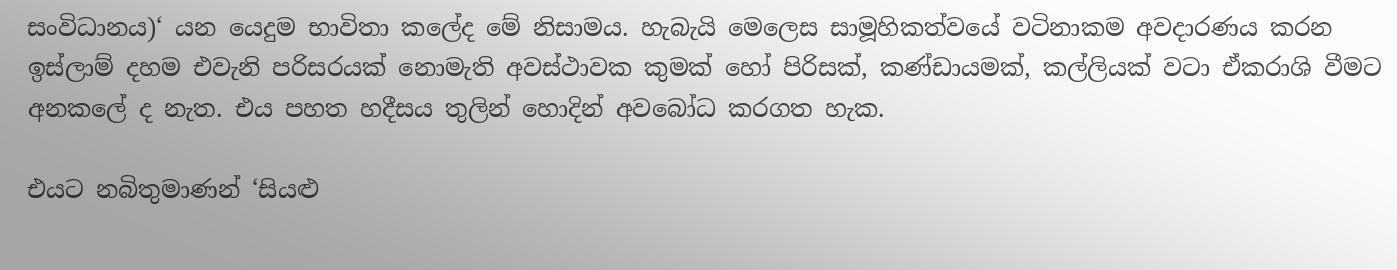සංවිධානය)‘ යන යෙදුම භාවිතා කලේද මේ නිසාමය. හැබැයි මෙලෙස සාමූහිකත්වයේ වටිනාකම අවදාරණය කරන ඉස්ලාම් දහම එවැනි පරිසරයක් නොමැති අවස්ථාවක කුමක් හෝ පිරිසක්, කණ්ඩායමක්, කල්ලියක් වටා ඒකරාශි වීමට අනකලේ ද නැත. එය පහත හදීසය තුලින් හොදින් අවබෝධ කරගත හැක.

එයට නබිතුමාණන් ‘සියළු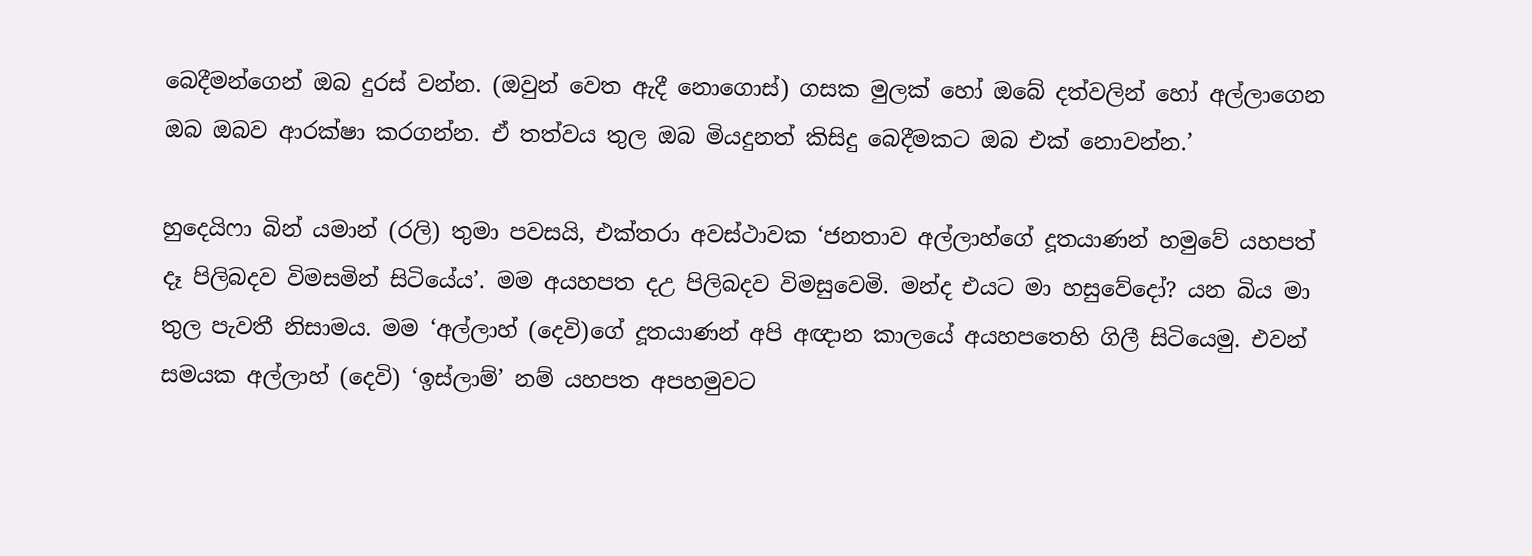බෙදීමන්ගෙන් ඔබ දුරස් වන්න. (ඔවුන් වෙත ඇදී නොගොස්) ගසක මුලක් හෝ ඔබේ දත්වලින් හෝ අල්ලාගෙන ඔබ ඔබව ආරක්ෂා කරගන්න. ඒ තත්වය තුල ඔබ මියදුනත් කිසිදු බෙදීමකට ඔබ එක් නොවන්න.’

හුදෙයිෆා බින් යමාන් (රලි) තුමා පවසයි, එක්තරා අවස්ථාවක ‘ජනතාව අල්ලාහ්ගේ දූතයාණන් හමුවේ යහපත් දෑ පිලිබදව විමසමින් සිටියේය’. මම අයහපත දඋ පිලිබදව විමසුවෙමි. මන්ද එයට මා හසුවේදෝ? යන බිය මා තුල පැවතී නිසාමය. මම ‘අල්ලාහ් (දෙවි)ගේ දූතයාණන් අපි අඥාන කාලයේ අයහපතෙහි ගිලී සිටියෙමු. එවන් සමයක අල්ලාහ් (දෙවි) ‘ඉස්ලාම්’ නම් යහපත අපහමුවට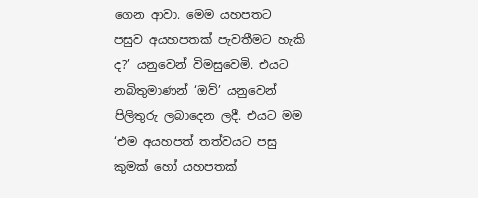ගෙන ආවා. මෙම යහපතට පසුව අයහපතක් පැවතීමට හැකි ද?’ යනුවෙන් විමසුවෙමි. එයට නබිතුමාණන් ‘ඔව්’ යනුවෙන් පිලිතුරු ලබාදෙන ලදී. එයට මම ‘එම අයහපත් තත්වයට පසු කුමක් හෝ යහපතක්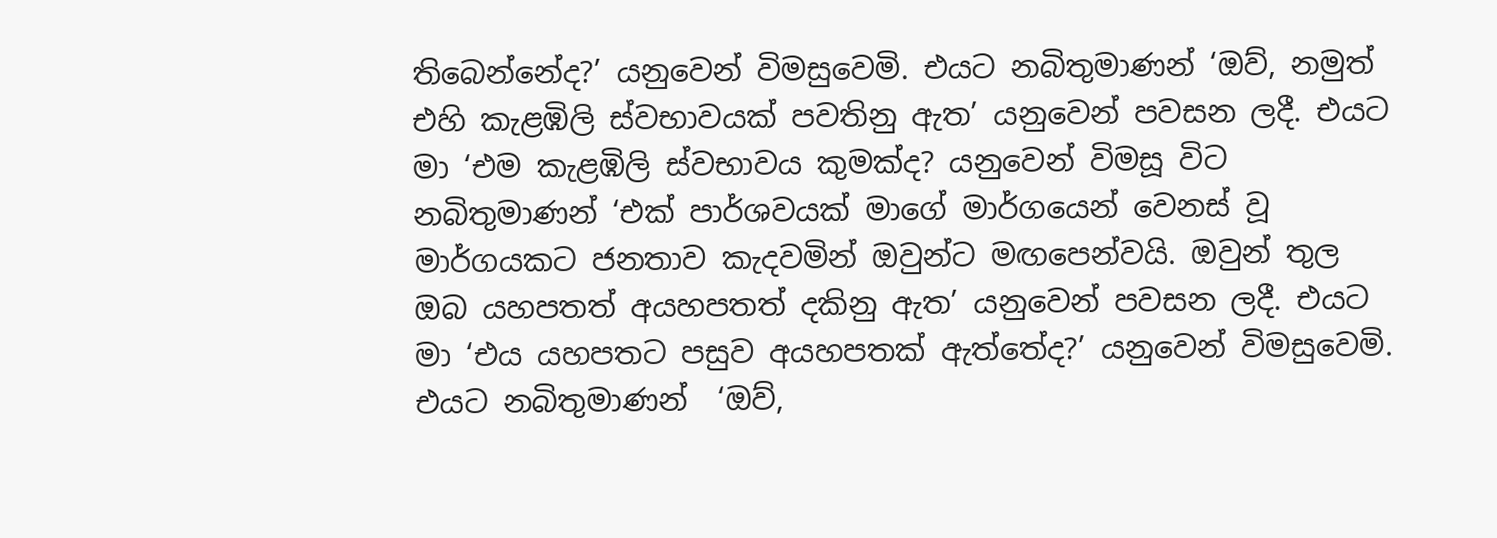තිබෙන්නේද?’ යනුවෙන් විමසුවෙමි. එයට නබිතුමාණන් ‘ඔව්, නමුත් එහි කැළඹිලි ස්වභාවයක් පවතිනු ඇත’ යනුවෙන් පවසන ලදී. එයට මා ‘එම කැළඹිලි ස්වභාවය කුමක්ද? යනුවෙන් විමසූ විට නබිතුමාණන් ‘එක් පාර්ශවයක් මාගේ මාර්ගයෙන් වෙනස් වූ මාර්ගයකට ජනතාව කැදවමින් ඔවුන්ට මඟපෙන්වයි. ඔවුන් තුල ඔබ යහපතත් අයහපතත් දකිනු ඇත’ යනුවෙන් පවසන ලදී. එයට මා ‘එය යහපතට පසුව අයහපතක් ඇත්තේද?’ යනුවෙන් විමසුවෙමි. එයට නබිතුමාණන්  ‘ඔව්,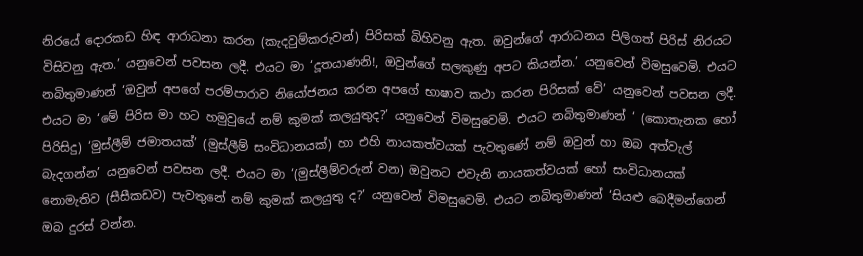නිරයේ දොරකඩ හිඳ ආරාධනා කරන (කැදවුම්කරුවන්) පිරිසක් බිහිවනු ඇත. ඔවුන්ගේ ආරාධනය පිලිගත් පිරිස් නිරයට විසිවනු ඇත.’ යනුවෙන් පවසන ලදී. එයට මා ‘දූතයාණනි!, ඔවුන්ගේ සලකුණු අපට කියන්න.’ යනුවෙන් විමසුවෙමි. එයට නබිතුමාණන් ‘ඔවුන් අපගේ පරම්පාරාව නියෝජනය කරන අපගේ භාෂාව කථා කරන පිරිසක් වේ’ යනුවෙන් පවසන ලදී. එයට මා ‘මේ පිරිස මා හට හමුවුයේ නම් කුමක් කලයුතුද?’ යනුවෙන් විමසුවෙමි. එයට නබිතුමාණන් ‘ (කොතැනක හෝ පිරිසිදු) ‘මුස්ලීම් ජමාතයක්’ (මුස්ලීම් සංවිධානයක්) හා එහි නායකත්වයක් පැවතුණේ නම් ඔවුන් හා ඔබ අත්වැල් බැදගන්න’ යනුවෙන් පවසන ලදී. එයට මා ‘(මුස්ලීම්වරුන් වන) ඔවුනට එවැනි නායකත්වයක් හෝ සංවිධානයක් නොමැතිව (සීසීකඩව) පැවතුනේ නම් කුමක් කලයුතු ද?’ යනුවෙන් විමසුවෙමි. එයට නබිතුමාණන් ‘සියළු බෙදීමන්ගෙන් ඔබ දුරස් වන්න.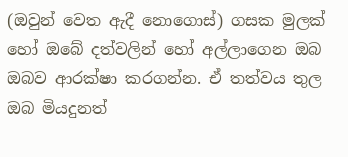(ඔවුන් වෙත ඇදී නොගොස්) ගසක මුලක් හෝ ඔබේ දත්වලින් හෝ අල්ලාගෙන ඔබ ඔබව ආරක්ෂා කරගන්න. ඒ තත්වය තුල ඔබ මියදුනත්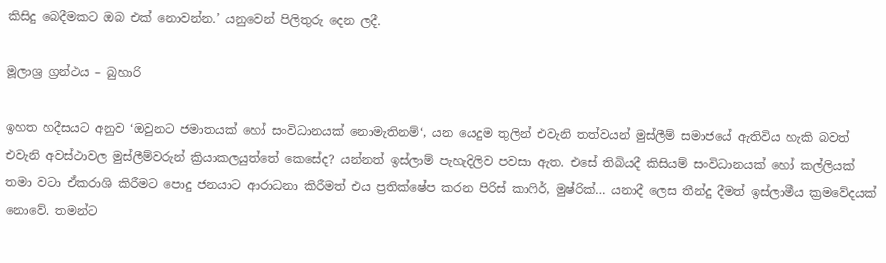කිසිදු බෙදීමකට ඔබ එක් නොවන්න.’ යනුවෙන් පිලිතුරු දෙන ලදී.

මූලාශ්‍ර ග්‍රන්ථය – බුහාරි

ඉහත හදීසයට අනුව ‘ඔවුනට ජමාතයක් හෝ සංවිධානයක් නොමැතිනම්‘, යන යෙදුම තුලින් එවැනි තත්වයන් මුස්ලීම් සමාජයේ ඇතිවිය හැකි බවත් එවැනි අවස්ථාවල මුස්ලීම්වරුන් ක්‍රියාකලයුත්තේ කෙසේද? යන්නත් ඉස්ලාම් පැහැදිලිව පවසා ඇත. එසේ තිබියදී කිසියම් සංවිධානයක් හෝ කල්ලියක් තමා වටා ඒකරාශි කිරීමට පොදු ජනයාට ආරාධනා කිරීමත් එය ප්‍රතික්ෂේප කරන පිරිස් කාෆිර්, මුෂ්රික්… යනාදී ලෙස තීන්දු දීමත් ඉස්ලාමීය ක්‍රමවේදයක් නොවේ. තමන්ට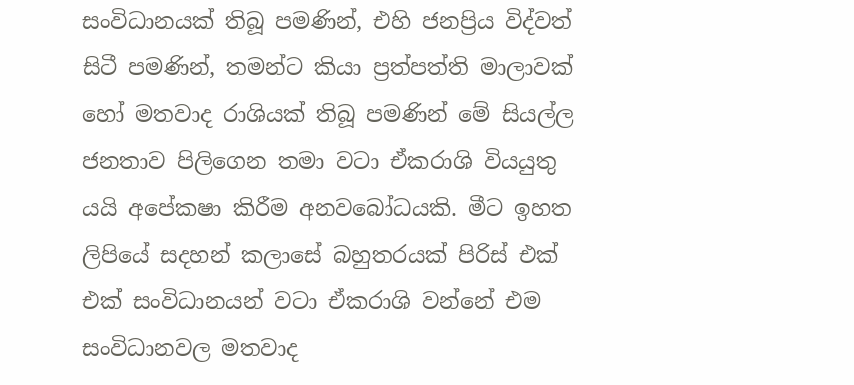සංවිධානයක් තිබූ පමණින්, එහි ජනප්‍රිය විද්වත් සිටී පමණින්, තමන්ට කියා ප්‍රත්පත්ති මාලාවක් හෝ මතවාද රාශියක් තිබූ පමණින් මේ සියල්ල ජනතාව පිලිගෙන තමා වටා ඒකරාශි වියයුතු යයි අපේකෂා කිරීම අනවබෝධයකි. මීට ඉහත ලිපියේ සදහන් කලාසේ බහුතරයක් පිරිස් එක් එක් සංවිධානයන් වටා ඒකරාශි වන්නේ එම සංවිධානවල මතවාද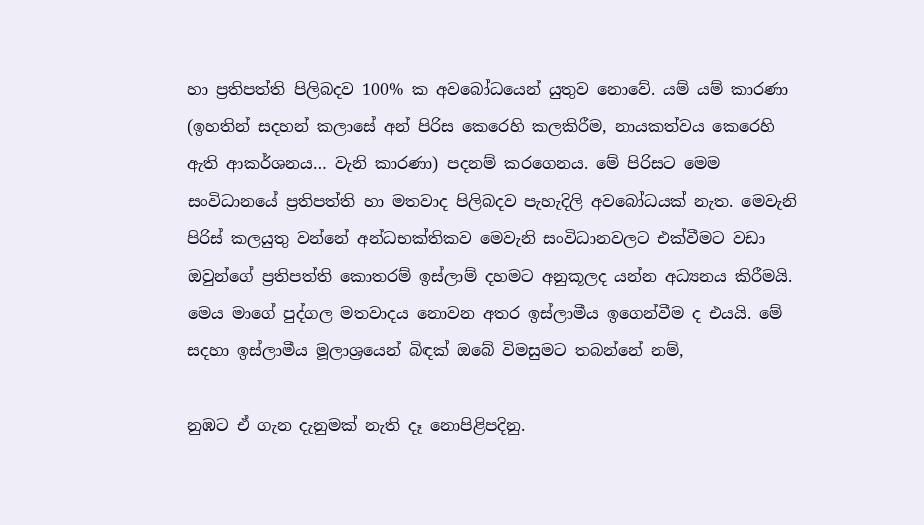හා ප්‍රතිපත්ති පිලිබදව 100% ක අවබෝධයෙන් යුතුව නොවේ. යම් යම් කාරණා (ඉහතින් සදහන් කලාසේ අන් පිරිස කෙරෙහි කලකිරීම, නායකත්වය කෙරෙහි ඇති ආකර්ශනය… වැනි කාරණා) පදනම් කරගෙනය. මේ පිරිසට මෙම සංවිධානයේ ප්‍රතිපත්ති හා මතවාද පිලිබදව පැහැදිලි අවබෝධයක් නැත. මෙවැනි පිරිස් කලයුතු වන්නේ අන්ධභක්තිකව මෙවැනි සංවිධානවලට එක්වීමට වඩා ඔවුන්ගේ ප්‍රතිපත්ති කොතරම් ඉස්ලාම් දහමට අනුකූලද යන්න අධ්‍යනය කිරීමයි. මෙය මාගේ පුද්ගල මතවාදය නොවන අතර ඉස්ලාමීය ඉගෙන්වීම ද එයයි. මේ සදහා ඉස්ලාමීය මූලාශ්‍රයෙන් බිඳක් ඔබේ විමසුමට තබන්නේ නම්,

නුඹට ඒ ගැන දැනුමක් නැති දෑ නොපිළිපදිනු.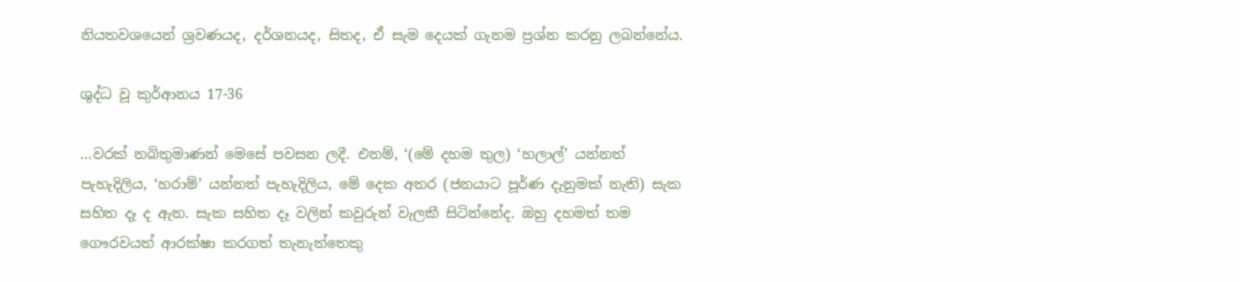නියතවශයෙන් ශ්‍රවණයද, දර්ශනයද, සිතද, ඒ සැම දෙයක් ගැනම ප්‍රශ්න කරනු ලබන්නේය.

ශුද්ධ වූ කුර්ආනය 17-36

…වරක් නබිතුමාණන් මෙසේ පවසන ලදී. එනම්, ‘(මේ දහම තුල) ‘හලාල්’ යන්නත් පැහැදිලිය, ‘හරාම්’ යන්නත් පැහැදිලිය, මේ දෙක අතර (ජනයාට පූර්ණ දැනුමක් නැති) සැක සහිත දෑ ද ඇත. සැක සහිත දෑ වලින් කවුරුන් වැලකී සිටින්නේද. ඔහු දහමත් තම ගෞරවයත් ආරක්ෂා කරගත් තැනැත්තෙකු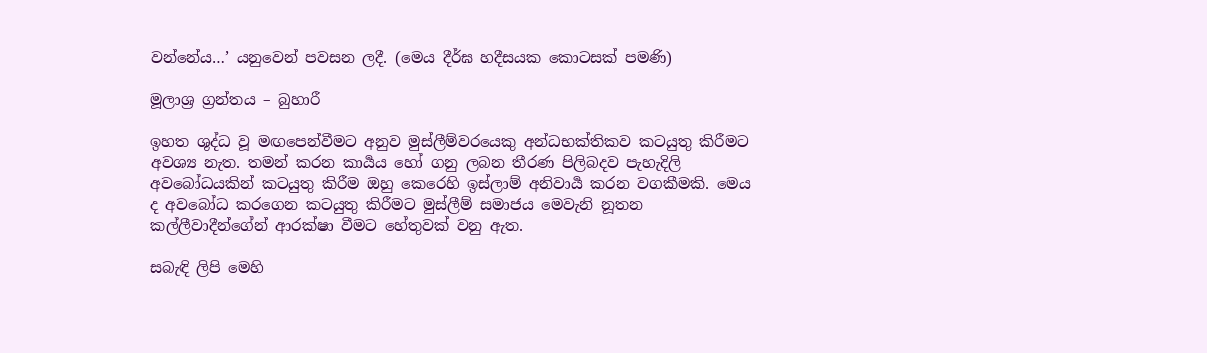වන්නේය…’ යනුවෙන් පවසන ලදී. (මෙය දීර්ඝ හදීසයක කොටසක් පමණි)

මූලාශ්‍ර ග්‍රන්තය – බුහාරී

ඉහත ශුද්ධ වූ මඟපෙන්වීමට අනුව මුස්ලීම්වරයෙකු අන්ධභක්තිකව කටයුතු කිරීමට අවශ්‍ය නැත. තමන් කරන කාර්‍යය හෝ ගනු ලබන තීරණ පිලිබදව පැහැදිලි අවබෝධයකින් කටයුතු කිරීම ඔහු කෙරෙහි ඉස්ලාම් අනිවාර්‍ය කරන වගකීමකි. මෙය ද අවබෝධ කරගෙන කටයුතු කිරීමට මුස්ලීම් සමාජය මෙවැනි නූතන කල්ලීවාදීන්ගේන් ආරක්ෂා වීමට හේතුවක් වනු ඇත.

සබැඳි ලිපි මෙහි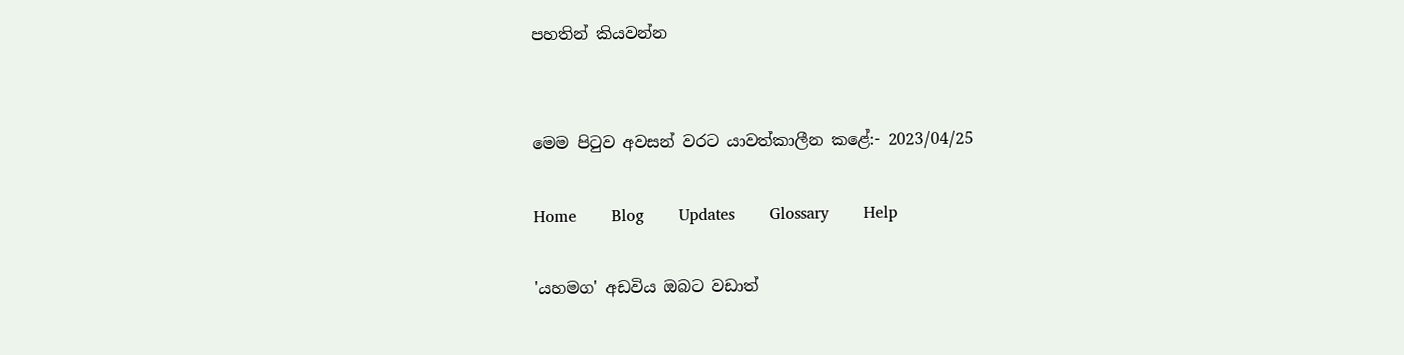පහතින් කියවන්න


මෙම පිටුව අවසන් වරට යාවත්කාලීන කළේ:- 2023/04/25

Home       Blog       Updates       Glossary       Help

'යහමග' අඩවිය ඔබට වඩාත්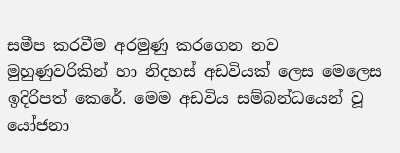සමීප කරවීම අරමුණු කරගෙන නව මුහුණුවරිකින් හා නිදහස් අඩවියක් ලෙස මෙලෙස ඉදිරිපත් කෙරේ. මෙම අඩවිය සම්බන්ධයෙන් වූ යෝජනා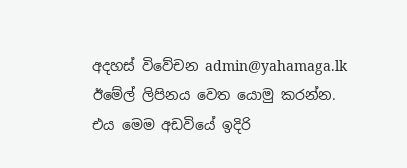අදහස් විවේචන admin@yahamaga.lk ඊමේල් ලිපිනය වෙත යොමු කරන්න. එය මෙම අඩවියේ ඉදිරි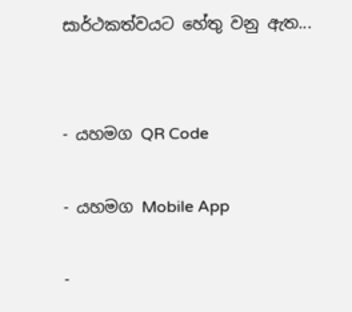සාර්ථකත්වයට හේතු වනු ඇත...


- යහමග QR Code

- යහමග Mobile App

-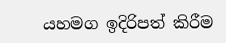යහමග ඉදිරිපත් කිරීම